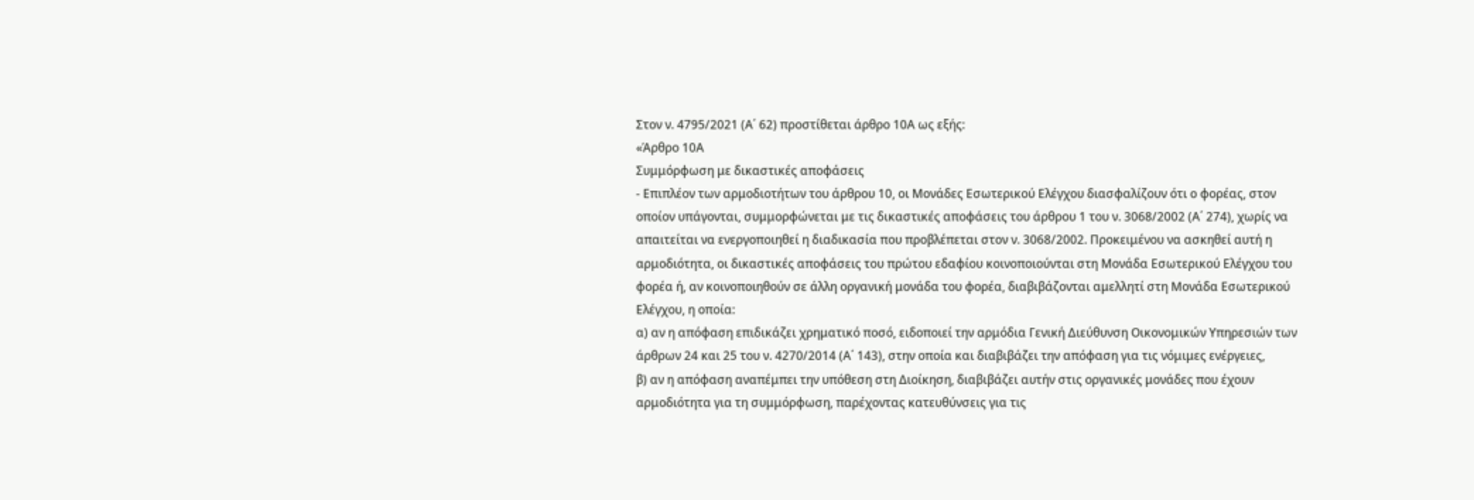Στον ν. 4795/2021 (Α΄ 62) προστίθεται άρθρο 10Α ως εξής:
«Άρθρο 10Α
Συμμόρφωση με δικαστικές αποφάσεις
- Επιπλέον των αρμοδιοτήτων του άρθρου 10, οι Μονάδες Εσωτερικού Ελέγχου διασφαλίζουν ότι ο φορέας, στον οποίον υπάγονται, συμμορφώνεται με τις δικαστικές αποφάσεις του άρθρου 1 του ν. 3068/2002 (Α΄ 274), χωρίς να απαιτείται να ενεργοποιηθεί η διαδικασία που προβλέπεται στον ν. 3068/2002. Προκειμένου να ασκηθεί αυτή η αρμοδιότητα, οι δικαστικές αποφάσεις του πρώτου εδαφίου κοινοποιούνται στη Μονάδα Εσωτερικού Ελέγχου του φορέα ή, αν κοινοποιηθούν σε άλλη οργανική μονάδα του φορέα, διαβιβάζονται αμελλητί στη Μονάδα Εσωτερικού Ελέγχου, η οποία:
α) αν η απόφαση επιδικάζει χρηματικό ποσό, ειδοποιεί την αρμόδια Γενική Διεύθυνση Οικονομικών Υπηρεσιών των άρθρων 24 και 25 του ν. 4270/2014 (Α΄ 143), στην οποία και διαβιβάζει την απόφαση για τις νόμιμες ενέργειες,
β) αν η απόφαση αναπέμπει την υπόθεση στη Διοίκηση, διαβιβάζει αυτήν στις οργανικές μονάδες που έχουν αρμοδιότητα για τη συμμόρφωση, παρέχοντας κατευθύνσεις για τις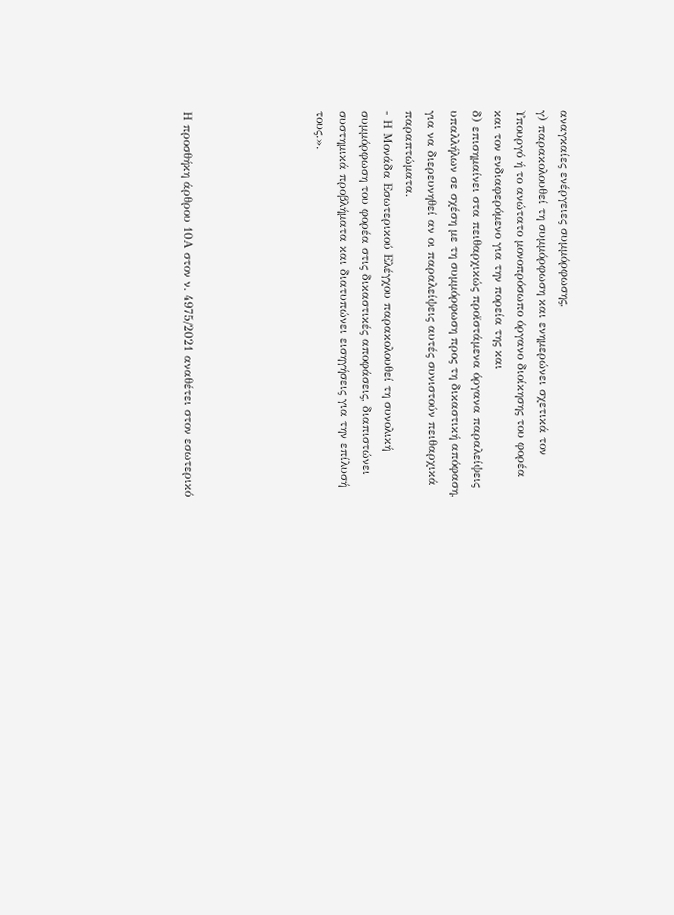αναγκαίες ενέργειες συμμόρφωσης,
γ) παρακολουθεί τη συμμόρφωση και ενημερώνει σχετικά τον Υπουργό ή το ανώτατο μονοπρόσωπο όργανο διοίκησης του φορέα και τον ενδιαφερόμενο για την πορεία της και
δ) επισημαίνει στα πειθαρχικώς προϊστάμενα όργανα παραλείψεις υπαλλήλων σε σχέση με τη συμμόρφωση προς τη δικαστική απόφαση, για να διερευνηθεί αν οι παραλείψεις αυτές συνιστούν πειθαρχικά παραπτώματα.
- Η Μονάδα Εσωτερικού Ελέγχου παρακολουθεί τη συνολική συμμόρφωση του φορέα στις δικαστικές αποφάσεις, διαπιστώνει συστημικά προβλήματα και διατυπώνει εισηγήσεις για την επίλυσή τους.».





Η προσθήκη άρθρου 10Α στον ν. 4975/2021 αναθέτει στον εσωτερικό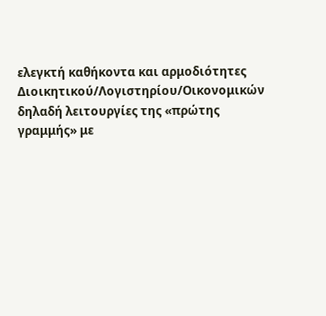ελεγκτή καθήκοντα και αρμοδιότητες Διοικητικού/Λογιστηρίου/Οικονομικών δηλαδή λειτουργίες της «πρώτης γραμμής» με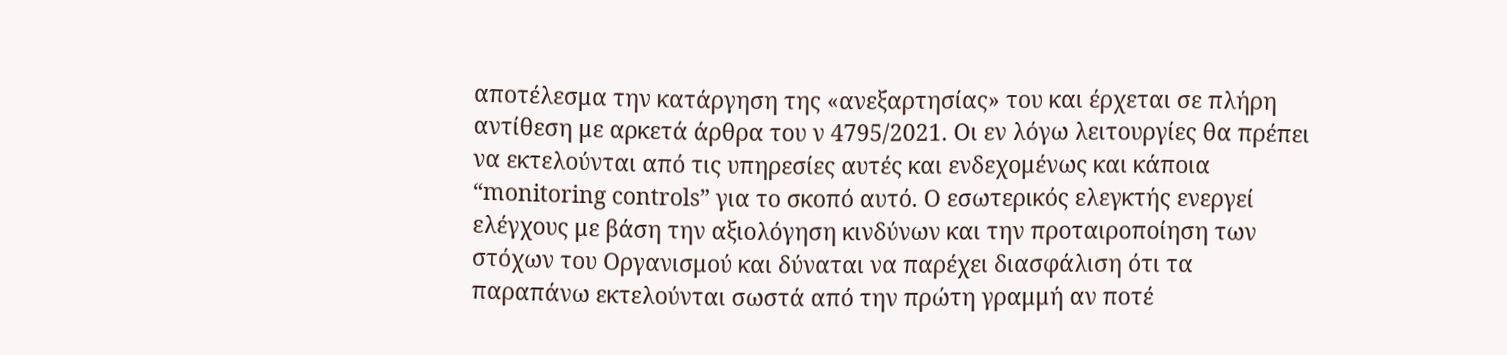αποτέλεσμα την κατάργηση της «ανεξαρτησίας» του και έρχεται σε πλήρη αντίθεση με αρκετά άρθρα του ν 4795/2021. Οι εν λόγω λειτουργίες θα πρέπει να εκτελούνται από τις υπηρεσίες αυτές και ενδεχομένως και κάποια “monitoring controls” για το σκοπό αυτό. Ο εσωτερικός ελεγκτής ενεργεί ελέγχους με βάση την αξιολόγηση κινδύνων και την προταιροποίηση των στόχων του Οργανισμού και δύναται να παρέχει διασφάλιση ότι τα παραπάνω εκτελούνται σωστά από την πρώτη γραμμή αν ποτέ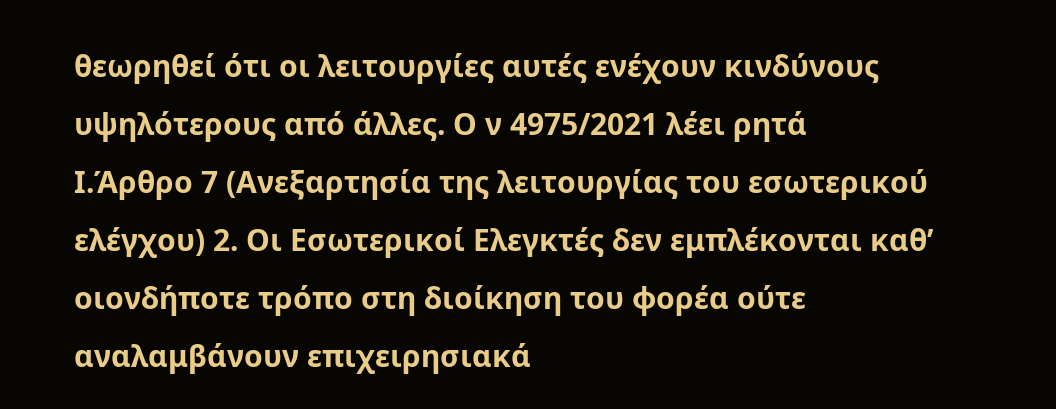θεωρηθεί ότι οι λειτουργίες αυτές ενέχουν κινδύνους υψηλότερους από άλλες. Ο ν 4975/2021 λέει ρητά
Ι.Άρθρο 7 (Ανεξαρτησία της λειτουργίας του εσωτερικού ελέγχου) 2. Οι Εσωτερικοί Ελεγκτές δεν εμπλέκονται καθ’ οιονδήποτε τρόπο στη διοίκηση του φορέα ούτε αναλαμβάνουν επιχειρησιακά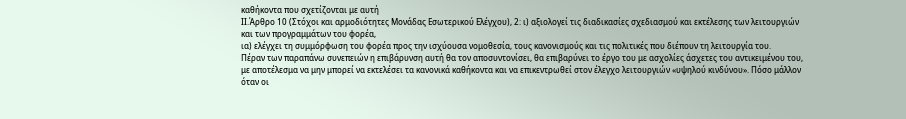καθήκοντα που σχετίζονται με αυτή
ΙΙ.Άρθρο 10 (Στόχοι και αρμοδιότητες Μονάδας Εσωτερικού Ελέγχου), 2: ι) αξιολογεί τις διαδικασίες σχεδιασμού και εκτέλεσης των λειτουργιών και των προγραμμάτων του φορέα,
ια) ελέγχει τη συμμόρφωση του φορέα προς την ισχύουσα νομοθεσία, τους κανονισμούς και τις πολιτικές που διέπουν τη λειτουργία του.
Πέραν των παραπάνω συνεπειών η επιβάρυνση αυτή θα τον αποσυντονίσει, θα επιβαρύνει το έργο του με ασχολίες άσχετες του αντικειμένου του, με αποτέλεσμα να μην μπορεί να εκτελέσει τα κανονικά καθήκοντα και να επικεντρωθεί στον έλεγχο λειτουργιών «υψηλού κινδύνου». Πόσο μάλλον όταν οι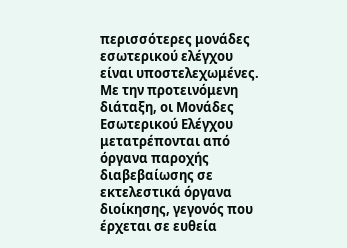περισσότερες μονάδες εσωτερικού ελέγχου είναι υποστελεχωμένες.
Με την προτεινόμενη διάταξη, οι Μονάδες Εσωτερικού Ελέγχου μετατρέπονται από όργανα παροχής διαβεβαίωσης σε εκτελεστικά όργανα διοίκησης, γεγονός που έρχεται σε ευθεία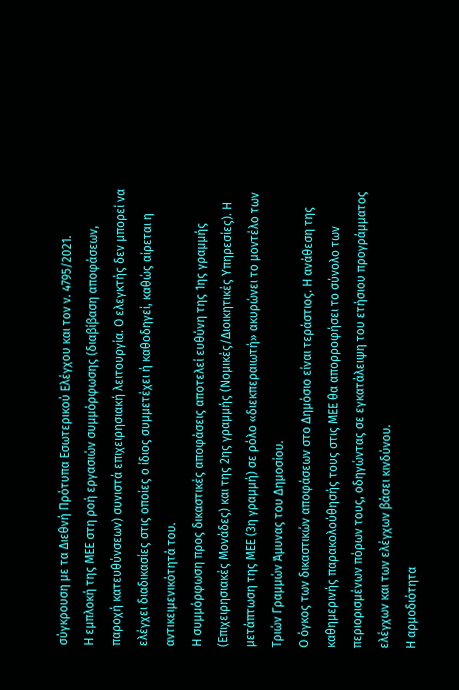σύγκρουση με τα Διεθνή Πρότυπα Εσωτερικού Ελέγχου και τον ν. 4795/2021.
Η εμπλοκή της ΜΕΕ στη ροή εργασιών συμμόρφωσης (διαβίβαση αποφάσεων, παροχή κατευθύνσεων) συνιστά επιχειρησιακή λειτουργία. Ο ελεγκτής δεν μπορεί να ελέγχει διαδικασίες στις οποίες ο ίδιος συμμετέχει ή καθοδηγεί, καθώς αίρεται η αντικειμενικότητά του.
Η συμμόρφωση προς δικαστικές αποφάσεις αποτελεί ευθύνη της 1ης γραμμής (Επιχειρησιακές Μονάδες) και της 2ης γραμμής (Νομικές/Διοικητικές Υπηρεσίες). Η μετάπτωση της ΜΕΕ (3η γραμμή) σε ρόλο «διεκπεραιωτή» ακυρώνει το μοντέλο των Τριών Γραμμών Άμυνας του Δημοσίου.
Ο όγκος των δικαστικών αποφάσεων στο Δημόσιο είναι τεράστιος. Η ανάθεση της καθημερινής παρακολούθησής τους στις ΜΕΕ θα απορροφήσει το σύνολο των περιορισμένων πόρων τους, οδηγώντας σε εγκατάλειψη του ετήσιου προγράμματος ελέγχων και των ελέγχων βάσει κινδύνου.
Η αρμοδιότητα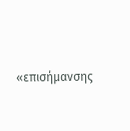«επισήμανσης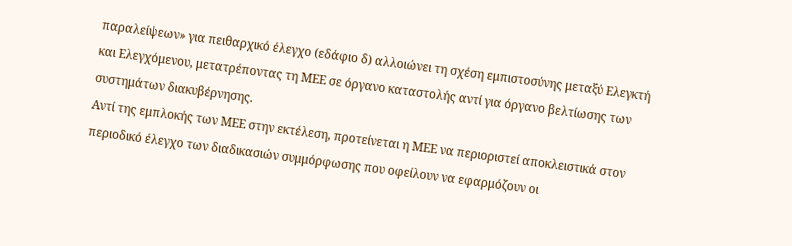παραλείψεων» για πειθαρχικό έλεγχο (εδάφιο δ) αλλοιώνει τη σχέση εμπιστοσύνης μεταξύ Ελεγκτή και Ελεγχόμενου, μετατρέποντας τη ΜΕΕ σε όργανο καταστολής αντί για όργανο βελτίωσης των συστημάτων διακυβέρνησης.
Αντί της εμπλοκής των ΜΕΕ στην εκτέλεση, προτείνεται η ΜΕΕ να περιοριστεί αποκλειστικά στον περιοδικό έλεγχο των διαδικασιών συμμόρφωσης που οφείλουν να εφαρμόζουν οι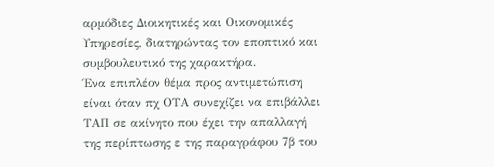αρμόδιες Διοικητικές και Οικονομικές Υπηρεσίες, διατηρώντας τον εποπτικό και συμβουλευτικό της χαρακτήρα.
Ένα επιπλέον θέμα προς αντιμετώπιση είναι όταν πχ ΟΤΑ συνεχίζει να επιβάλλει ΤΑΠ σε ακίνητο που έχει την απαλλαγή της περίπτωσης ε της παραγράφου 7β του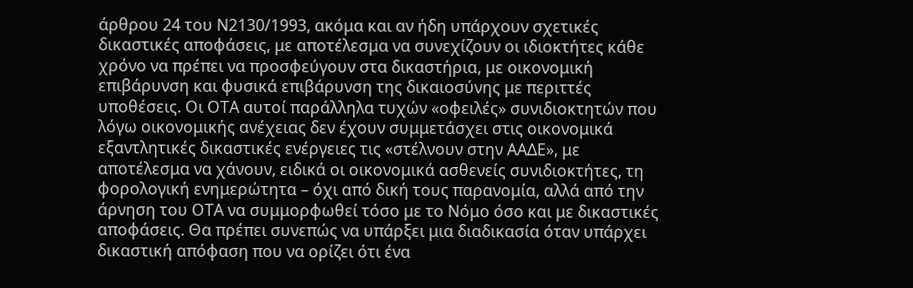άρθρου 24 του Ν2130/1993, ακόμα και αν ήδη υπάρχουν σχετικές δικαστικές αποφάσεις, με αποτέλεσμα να συνεχίζουν οι ιδιοκτήτες κάθε χρόνο να πρέπει να προσφεύγουν στα δικαστήρια, με οικονομική επιβάρυνση και φυσικά επιβάρυνση της δικαιοσύνης με περιττές υποθέσεις. Οι ΟΤΑ αυτοί παράλληλα τυχών «οφειλές» συνιδιοκτητών που λόγω οικονομικής ανέχειας δεν έχουν συμμετάσχει στις οικονομικά εξαντλητικές δικαστικές ενέργειες τις «στέλνουν στην ΑΑΔΕ», με αποτέλεσμα να χάνουν, ειδικά οι οικονομικά ασθενείς συνιδιοκτήτες, τη φορολογική ενημερώτητα – όχι από δική τους παρανομία, αλλά από την άρνηση του ΟΤΑ να συμμορφωθεί τόσο με το Νόμο όσο και με δικαστικές αποφάσεις. Θα πρέπει συνεπώς να υπάρξει μια διαδικασία όταν υπάρχει δικαστική απόφαση που να ορίζει ότι ένα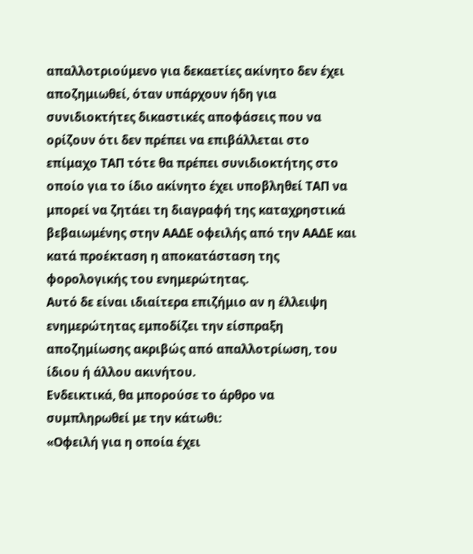απαλλοτριούμενο για δεκαετίες ακίνητο δεν έχει αποζημιωθεί, όταν υπάρχουν ήδη για συνιδιοκτήτες δικαστικές αποφάσεις που να ορίζουν ότι δεν πρέπει να επιβάλλεται στο επίμαχο ΤΑΠ τότε θα πρέπει συνιδιοκτήτης στο οποίο για το ίδιο ακίνητο έχει υποβληθεί ΤΑΠ να μπορεί να ζητάει τη διαγραφή της καταχρηστικά βεβαιωμένης στην ΑΑΔΕ οφειλής από την ΑΑΔΕ και κατά προέκταση η αποκατάσταση της φορολογικής του ενημερώτητας.
Αυτό δε είναι ιδιαίτερα επιζήμιο αν η έλλειψη ενημερώτητας εμποδίζει την είσπραξη αποζημίωσης ακριβώς από απαλλοτρίωση, του ίδιου ή άλλου ακινήτου.
Ενδεικτικά, θα μπορούσε το άρθρο να συμπληρωθεί με την κάτωθι:
«Οφειλή για η οποία έχει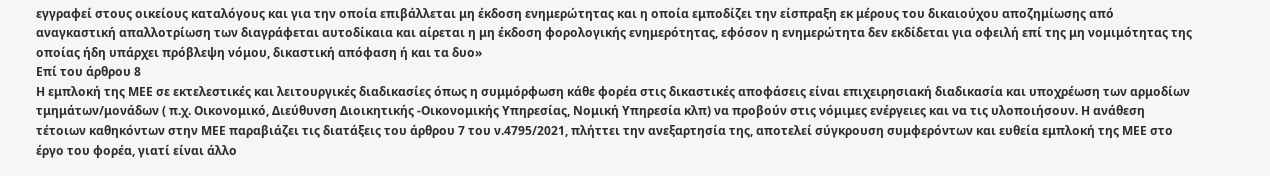εγγραφεί στους οικείους καταλόγους και για την οποία επιβάλλεται μη έκδοση ενημερώτητας και η οποία εμποδίζει την είσπραξη εκ μέρους του δικαιούχου αποζημίωσης από αναγκαστική απαλλοτρίωση των διαγράφεται αυτοδίκαια και αίρεται η μη έκδοση φορολογικής ενημερότητας, εφόσον η ενημερώτητα δεν εκδίδεται για οφειλή επί της μη νομιμότητας της οποίας ήδη υπάρχει πρόβλεψη νόμου, δικαστική απόφαση ή και τα δυο»
Επί του άρθρου 8
Η εμπλοκή της ΜΕΕ σε εκτελεστικές και λειτουργικές διαδικασίες όπως η συμμόρφωση κάθε φορέα στις δικαστικές αποφάσεις είναι επιχειρησιακή διαδικασία και υποχρέωση των αρμοδίων τμημάτων/μονάδων ( π.χ. Οικονομικό, Διεύθυνση Διοικητικής -Οικονομικής Υπηρεσίας, Νομική Υπηρεσία κλπ) να προβούν στις νόμιμες ενέργειες και να τις υλοποιήσουν. Η ανάθεση τέτοιων καθηκόντων στην ΜΕΕ παραβιάζει τις διατάξεις του άρθρου 7 του ν.4795/2021, πλήττει την ανεξαρτησία της, αποτελεί σύγκρουση συμφερόντων και ευθεία εμπλοκή της ΜΕΕ στο έργο του φορέα, γιατί είναι άλλο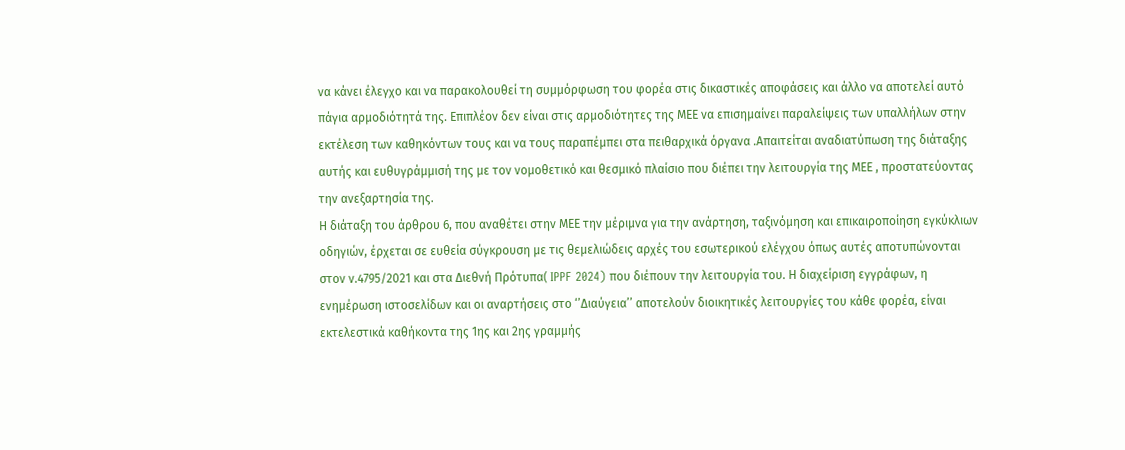να κάνει έλεγχο και να παρακολουθεί τη συμμόρφωση του φορέα στις δικαστικές αποφάσεις και άλλο να αποτελεί αυτό πάγια αρμοδιότητά της. Επιπλέον δεν είναι στις αρμοδιότητες της ΜΕΕ να επισημαίνει παραλείψεις των υπαλλήλων στην εκτέλεση των καθηκόντων τους και να τους παραπέμπει στα πειθαρχικά όργανα .Απαιτείται αναδιατύπωση της διάταξης αυτής και ευθυγράμμισή της με τον νομοθετικό και θεσμικό πλαίσιο που διέπει την λειτουργία της ΜΕΕ , προστατεύοντας την ανεξαρτησία της.
Η διάταξη του άρθρου 6, που αναθέτει στην ΜΕΕ την μέριμνα για την ανάρτηση, ταξινόμηση και επικαιροποίηση εγκύκλιων οδηγιών, έρχεται σε ευθεία σύγκρουση με τις θεμελιώδεις αρχές του εσωτερικού ελέγχου όπως αυτές αποτυπώνονται στον ν.4795/2021 και στα Διεθνή Πρότυπα( IPPF 2024) που διέπουν την λειτουργία του. Η διαχείριση εγγράφων, η ενημέρωση ιστοσελίδων και οι αναρτήσεις στο ‘’Διαύγεια’’ αποτελούν διοικητικές λειτουργίες του κάθε φορέα, είναι εκτελεστικά καθήκοντα της 1ης και 2ης γραμμής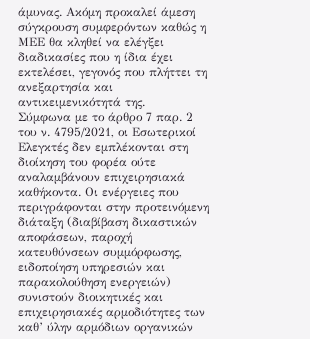άμυνας. Ακόμη προκαλεί άμεση σύγκρουση συμφερόντων καθώς η ΜΕΕ θα κληθεί να ελέγξει διαδικασίες που η ίδια έχει εκτελέσει, γεγονός που πλήττει τη ανεξαρτησία και αντικειμενικότητά της.
Σύμφωνα με το άρθρο 7 παρ. 2 του ν. 4795/2021, οι Εσωτερικοί Ελεγκτές δεν εμπλέκονται στη διοίκηση του φορέα ούτε αναλαμβάνουν επιχειρησιακά καθήκοντα. Οι ενέργειες που περιγράφονται στην προτεινόμενη διάταξη (διαβίβαση δικαστικών αποφάσεων, παροχή κατευθύνσεων συμμόρφωσης, ειδοποίηση υπηρεσιών και παρακολούθηση ενεργειών) συνιστούν διοικητικές και επιχειρησιακές αρμοδιότητες των καθ’ ύλην αρμόδιων οργανικών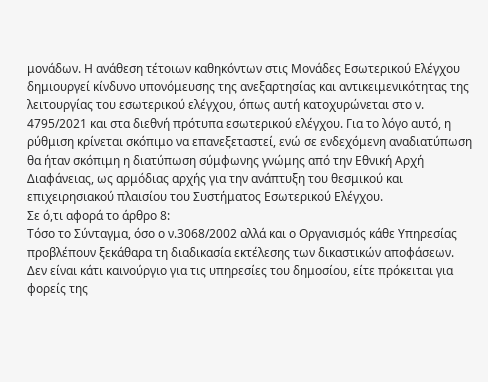μονάδων. Η ανάθεση τέτοιων καθηκόντων στις Μονάδες Εσωτερικού Ελέγχου δημιουργεί κίνδυνο υπονόμευσης της ανεξαρτησίας και αντικειμενικότητας της λειτουργίας του εσωτερικού ελέγχου, όπως αυτή κατοχυρώνεται στο ν. 4795/2021 και στα διεθνή πρότυπα εσωτερικού ελέγχου. Για το λόγο αυτό, η ρύθμιση κρίνεται σκόπιμο να επανεξεταστεί, ενώ σε ενδεχόμενη αναδιατύπωση θα ήταν σκόπιμη η διατύπωση σύμφωνης γνώμης από την Εθνική Αρχή Διαφάνειας, ως αρμόδιας αρχής για την ανάπτυξη του θεσμικού και επιχειρησιακού πλαισίου του Συστήματος Εσωτερικού Ελέγχου.
Σε ό,τι αφορά το άρθρο 8:
Τόσο το Σύνταγμα, όσο ο ν.3068/2002 αλλά και ο Οργανισμός κάθε Υπηρεσίας προβλέπουν ξεκάθαρα τη διαδικασία εκτέλεσης των δικαστικών αποφάσεων. Δεν είναι κάτι καινούργιο για τις υπηρεσίες του δημοσίου, είτε πρόκειται για φορείς της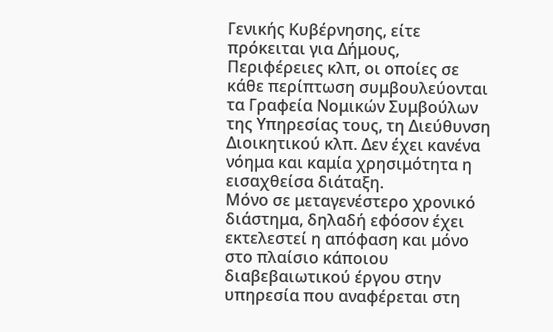Γενικής Κυβέρνησης, είτε πρόκειται για Δήμους, Περιφέρειες κλπ, οι οποίες σε κάθε περίπτωση συμβουλεύονται τα Γραφεία Νομικών Συμβούλων της Υπηρεσίας τους, τη Διεύθυνση Διοικητικού κλπ. Δεν έχει κανένα νόημα και καμία χρησιμότητα η εισαχθείσα διάταξη.
Μόνο σε μεταγενέστερο χρονικό διάστημα, δηλαδή εφόσον έχει εκτελεστεί η απόφαση και μόνο στο πλαίσιο κάποιου διαβεβαιωτικού έργου στην υπηρεσία που αναφέρεται στη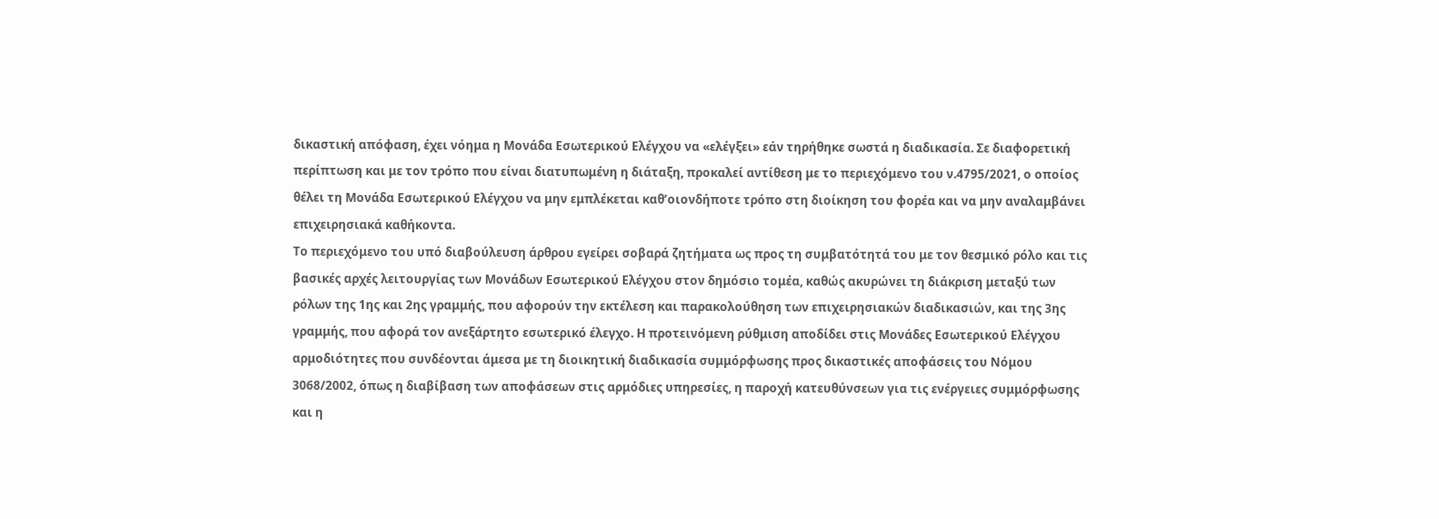δικαστική απόφαση, έχει νόημα η Μονάδα Εσωτερικού Ελέγχου να «ελέγξει» εάν τηρήθηκε σωστά η διαδικασία. Σε διαφορετική περίπτωση και με τον τρόπο που είναι διατυπωμένη η διάταξη, προκαλεί αντίθεση με το περιεχόμενο του ν.4795/2021, ο οποίος θέλει τη Μονάδα Εσωτερικού Ελέγχου να μην εμπλέκεται καθ’οιονδήποτε τρόπο στη διοίκηση του φορέα και να μην αναλαμβάνει επιχειρησιακά καθήκοντα.
Το περιεχόμενο του υπό διαβούλευση άρθρου εγείρει σοβαρά ζητήματα ως προς τη συμβατότητά του με τον θεσμικό ρόλο και τις βασικές αρχές λειτουργίας των Μονάδων Εσωτερικού Ελέγχου στον δημόσιο τομέα, καθώς ακυρώνει τη διάκριση μεταξύ των ρόλων της 1ης και 2ης γραμμής, που αφορούν την εκτέλεση και παρακολούθηση των επιχειρησιακών διαδικασιών, και της 3ης γραμμής, που αφορά τον ανεξάρτητο εσωτερικό έλεγχο. Η προτεινόμενη ρύθμιση αποδίδει στις Μονάδες Εσωτερικού Ελέγχου αρμοδιότητες που συνδέονται άμεσα με τη διοικητική διαδικασία συμμόρφωσης προς δικαστικές αποφάσεις του Νόμου 3068/2002, όπως η διαβίβαση των αποφάσεων στις αρμόδιες υπηρεσίες, η παροχή κατευθύνσεων για τις ενέργειες συμμόρφωσης και η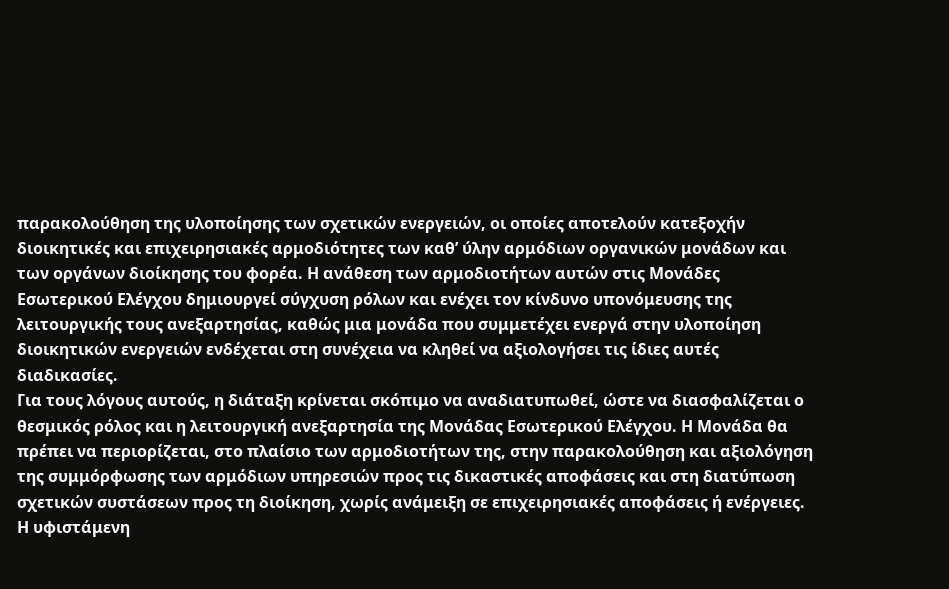παρακολούθηση της υλοποίησης των σχετικών ενεργειών, οι οποίες αποτελούν κατεξοχήν διοικητικές και επιχειρησιακές αρμοδιότητες των καθ’ ύλην αρμόδιων οργανικών μονάδων και των οργάνων διοίκησης του φορέα. Η ανάθεση των αρμοδιοτήτων αυτών στις Μονάδες Εσωτερικού Ελέγχου δημιουργεί σύγχυση ρόλων και ενέχει τον κίνδυνο υπονόμευσης της λειτουργικής τους ανεξαρτησίας, καθώς μια μονάδα που συμμετέχει ενεργά στην υλοποίηση διοικητικών ενεργειών ενδέχεται στη συνέχεια να κληθεί να αξιολογήσει τις ίδιες αυτές διαδικασίες.
Για τους λόγους αυτούς, η διάταξη κρίνεται σκόπιμο να αναδιατυπωθεί, ώστε να διασφαλίζεται ο θεσμικός ρόλος και η λειτουργική ανεξαρτησία της Μονάδας Εσωτερικού Ελέγχου. Η Μονάδα θα πρέπει να περιορίζεται, στο πλαίσιο των αρμοδιοτήτων της, στην παρακολούθηση και αξιολόγηση της συμμόρφωσης των αρμόδιων υπηρεσιών προς τις δικαστικές αποφάσεις και στη διατύπωση σχετικών συστάσεων προς τη διοίκηση, χωρίς ανάμειξη σε επιχειρησιακές αποφάσεις ή ενέργειες.
Η υφιστάμενη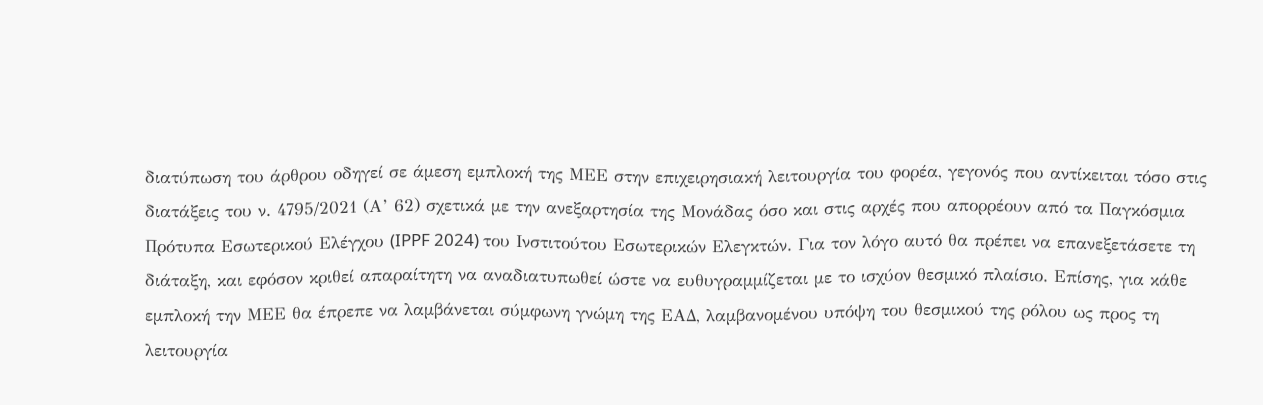διατύπωση του άρθρου οδηγεί σε άμεση εμπλοκή της ΜΕΕ στην επιχειρησιακή λειτουργία του φορέα, γεγονός που αντίκειται τόσο στις διατάξεις του ν. 4795/2021 (Α’ 62) σχετικά με την ανεξαρτησία της Μονάδας όσο και στις αρχές που απορρέουν από τα Παγκόσμια Πρότυπα Εσωτερικού Ελέγχου (IPPF 2024) του Ινστιτούτου Εσωτερικών Ελεγκτών. Για τον λόγο αυτό θα πρέπει να επανεξετάσετε τη διάταξη, και εφόσον κριθεί απαραίτητη να αναδιατυπωθεί ώστε να ευθυγραμμίζεται με το ισχύον θεσμικό πλαίσιο. Επίσης, για κάθε εμπλοκή την ΜΕΕ θα έπρεπε να λαμβάνεται σύμφωνη γνώμη της ΕΑΔ, λαμβανομένου υπόψη του θεσμικού της ρόλου ως προς τη λειτουργία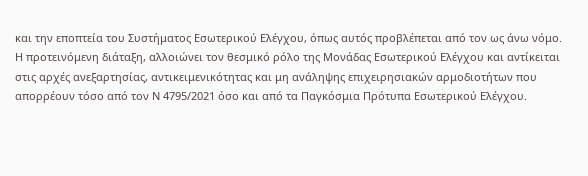και την εποπτεία του Συστήματος Εσωτερικού Ελέγχου, όπως αυτός προβλέπεται από τον ως άνω νόμο.
Η προτεινόμενη διάταξη, αλλοιώνει τον θεσμικό ρόλο της Μονάδας Εσωτερικού Ελέγχου και αντίκειται στις αρχές ανεξαρτησίας, αντικειμενικότητας και μη ανάληψης επιχειρησιακών αρμοδιοτήτων που απορρέουν τόσο από τον Ν 4795/2021 όσο και από τα Παγκόσμια Πρότυπα Εσωτερικού Ελέγχου.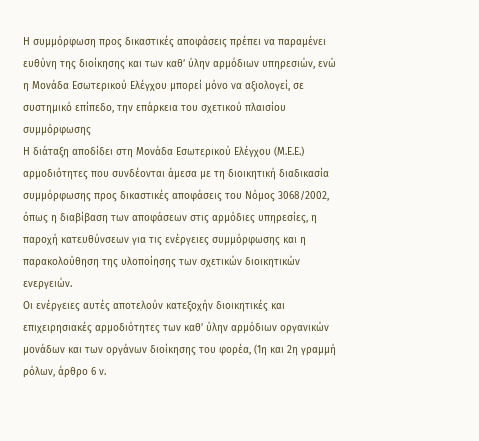Η συμμόρφωση προς δικαστικές αποφάσεις πρέπει να παραμένει ευθύνη της διοίκησης και των καθ’ ύλην αρμόδιων υπηρεσιών, ενώ η Μονάδα Εσωτερικού Ελέγχου μπορεί μόνο να αξιολογεί, σε συστημικό επίπεδο, την επάρκεια του σχετικού πλαισίου συμμόρφωσης
Η διάταξη αποδίδει στη Μονάδα Εσωτερικού Ελέγχου (Μ.Ε.Ε.) αρμοδιότητες που συνδέονται άμεσα με τη διοικητική διαδικασία συμμόρφωσης προς δικαστικές αποφάσεις του Νόμος 3068/2002, όπως η διαβίβαση των αποφάσεων στις αρμόδιες υπηρεσίες, η παροχή κατευθύνσεων για τις ενέργειες συμμόρφωσης και η παρακολούθηση της υλοποίησης των σχετικών διοικητικών ενεργειών.
Οι ενέργειες αυτές αποτελούν κατεξοχήν διοικητικές και επιχειρησιακές αρμοδιότητες των καθ’ ύλην αρμόδιων οργανικών μονάδων και των οργάνων διοίκησης του φορέα, (1η και 2η γραμμή ρόλων, άρθρο 6 ν.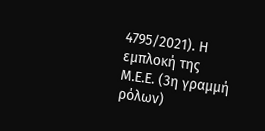4795/2021). Η εμπλοκή της Μ.Ε.Ε. (3η γραμμή ρόλων)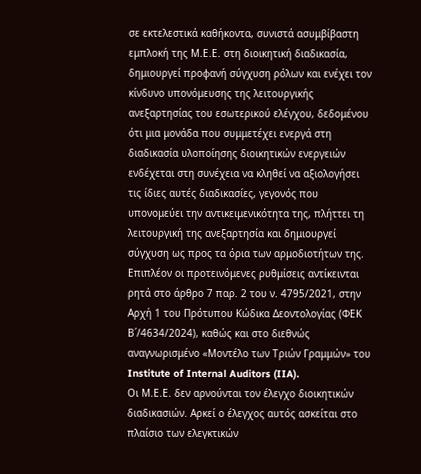σε εκτελεστικά καθήκοντα, συνιστά ασυμβίβαστη εμπλοκή της Μ.Ε.Ε. στη διοικητική διαδικασία, δημιουργεί προφανή σύγχυση ρόλων και ενέχει τον κίνδυνο υπονόμευσης της λειτουργικής ανεξαρτησίας του εσωτερικού ελέγχου, δεδομένου ότι μια μονάδα που συμμετέχει ενεργά στη διαδικασία υλοποίησης διοικητικών ενεργειών ενδέχεται στη συνέχεια να κληθεί να αξιολογήσει τις ίδιες αυτές διαδικασίες, γεγονός που υπονομεύει την αντικειμενικότητα της, πλήττει τη λειτουργική της ανεξαρτησία και δημιουργεί σύγχυση ως προς τα όρια των αρμοδιοτήτων της.
Επιπλέον οι προτεινόμενες ρυθμίσεις αντίκεινται ρητά στο άρθρο 7 παρ. 2 του ν. 4795/2021, στην Αρχή 1 του Πρότυπου Κώδικα Δεοντολογίας (ΦΕΚ Β΄/4634/2024), καθώς και στο διεθνώς αναγνωρισμένο «Μοντέλο των Τριών Γραμμών» του Institute of Internal Auditors (IIA).
Οι Μ.Ε.Ε. δεν αρνούνται τον έλεγχο διοικητικών διαδικασιών. Αρκεί ο έλεγχος αυτός ασκείται στο πλαίσιο των ελεγκτικών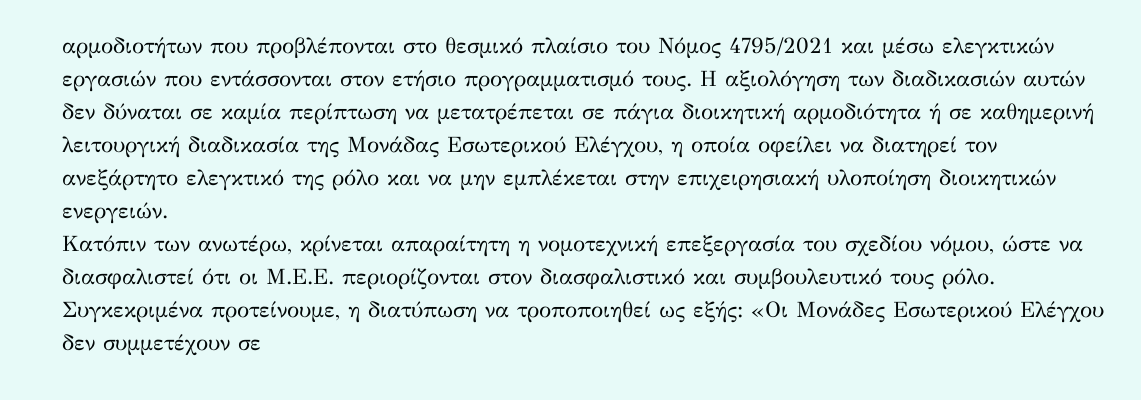αρμοδιοτήτων που προβλέπονται στο θεσμικό πλαίσιο του Νόμος 4795/2021 και μέσω ελεγκτικών εργασιών που εντάσσονται στον ετήσιο προγραμματισμό τους. Η αξιολόγηση των διαδικασιών αυτών δεν δύναται σε καμία περίπτωση να μετατρέπεται σε πάγια διοικητική αρμοδιότητα ή σε καθημερινή λειτουργική διαδικασία της Μονάδας Εσωτερικού Ελέγχου, η οποία οφείλει να διατηρεί τον ανεξάρτητο ελεγκτικό της ρόλο και να μην εμπλέκεται στην επιχειρησιακή υλοποίηση διοικητικών ενεργειών.
Κατόπιν των ανωτέρω, κρίνεται απαραίτητη η νομοτεχνική επεξεργασία του σχεδίου νόμου, ώστε να διασφαλιστεί ότι οι Μ.Ε.Ε. περιορίζονται στον διασφαλιστικό και συμβουλευτικό τους ρόλο.
Συγκεκριμένα προτείνουμε, η διατύπωση να τροποποιηθεί ως εξής: «Οι Μονάδες Εσωτερικού Ελέγχου δεν συμμετέχουν σε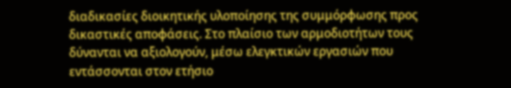διαδικασίες διοικητικής υλοποίησης της συμμόρφωσης προς δικαστικές αποφάσεις. Στο πλαίσιο των αρμοδιοτήτων τους δύνανται να αξιολογούν, μέσω ελεγκτικών εργασιών που εντάσσονται στον ετήσιο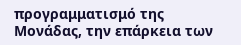προγραμματισμό της Μονάδας, την επάρκεια των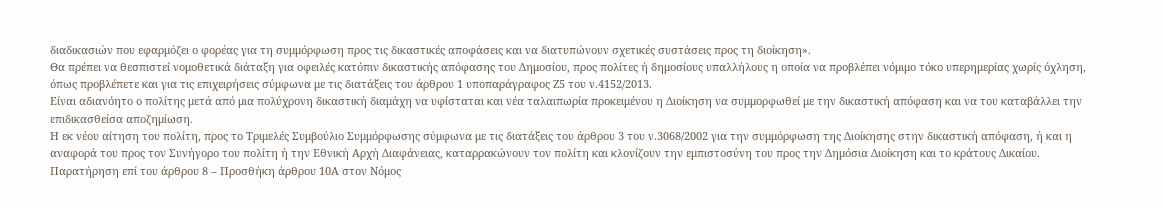διαδικασιών που εφαρμόζει ο φορέας για τη συμμόρφωση προς τις δικαστικές αποφάσεις και να διατυπώνουν σχετικές συστάσεις προς τη διοίκηση».
Θα πρέπει να θεσπιστεί νομοθετικά διάταξη για οφειλές κατόπιν δικαστικής απόφασης του Δημοσίου, προς πολίτες ή δημοσίους υπαλλήλους η οποία να προβλέπει νόμιμο τόκο υπερημερίας χωρίς όχληση, όπως προβλέπετε και για τις επιχειρήσεις σύμφωνα με τις διατάξεις του άρθρου 1 υποπαράγραφος Ζ5 του ν.4152/2013.
Είναι αδιανόητο ο πολίτης μετά από μια πολύχρονη δικαστική διαμάχη να υφίσταται και νέα ταλαιπωρία προκειμένου η Διοίκηση να συμμορφωθεί με την δικαστική απόφαση και να του καταβάλλει την επιδικασθείσα αποζημίωση.
Η εκ νέου αίτηση του πολίτη, προς το Τριμελές Συμβούλιο Συμμόρφωσης σύμφωνα με τις διατάξεις του άρθρου 3 του ν.3068/2002 για την συμμόρφωση της Διοίκησης στην δικαστική απόφαση, ή και η αναφορά του προς τον Συνήγορο του πολίτη ή την Εθνική Αρχή Διαφάνειας, καταρρακώνουν τον πολίτη και κλονίζουν την εμπιστοσύνη του προς την Δημόσια Διοίκηση και το κράτους Δικαίου.
Παρατήρηση επί του άρθρου 8 – Προσθήκη άρθρου 10Α στον Νόμος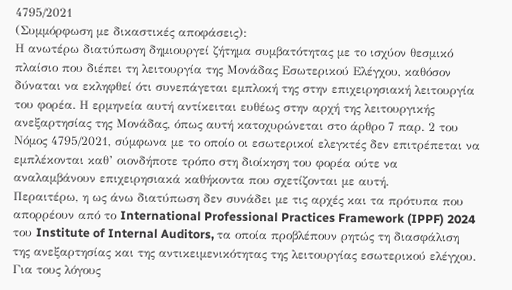4795/2021
(Συμμόρφωση με δικαστικές αποφάσεις):
Η ανωτέρω διατύπωση δημιουργεί ζήτημα συμβατότητας με το ισχύον θεσμικό πλαίσιο που διέπει τη λειτουργία της Μονάδας Εσωτερικού Ελέγχου, καθόσον δύναται να εκληφθεί ότι συνεπάγεται εμπλοκή της στην επιχειρησιακή λειτουργία του φορέα. Η ερμηνεία αυτή αντίκειται ευθέως στην αρχή της λειτουργικής ανεξαρτησίας της Μονάδας, όπως αυτή κατοχυρώνεται στο άρθρο 7 παρ. 2 του Νόμος 4795/2021, σύμφωνα με το οποίο οι εσωτερικοί ελεγκτές δεν επιτρέπεται να εμπλέκονται καθ’ οιονδήποτε τρόπο στη διοίκηση του φορέα ούτε να αναλαμβάνουν επιχειρησιακά καθήκοντα που σχετίζονται με αυτή.
Περαιτέρω, η ως άνω διατύπωση δεν συνάδει με τις αρχές και τα πρότυπα που απορρέουν από το International Professional Practices Framework (IPPF) 2024 του Institute of Internal Auditors, τα οποία προβλέπουν ρητώς τη διασφάλιση της ανεξαρτησίας και της αντικειμενικότητας της λειτουργίας εσωτερικού ελέγχου.
Για τους λόγους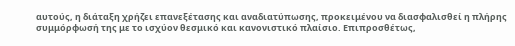αυτούς, η διάταξη χρήζει επανεξέτασης και αναδιατύπωσης, προκειμένου να διασφαλισθεί η πλήρης συμμόρφωσή της με το ισχύον θεσμικό και κανονιστικό πλαίσιο. Επιπροσθέτως,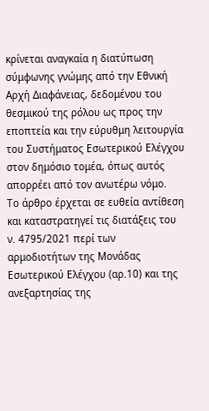κρίνεται αναγκαία η διατύπωση σύμφωνης γνώμης από την Εθνική Αρχή Διαφάνειας, δεδομένου του θεσμικού της ρόλου ως προς την εποπτεία και την εύρυθμη λειτουργία του Συστήματος Εσωτερικού Ελέγχου στον δημόσιο τομέα, όπως αυτός απορρέει από τον ανωτέρω νόμο.
Το άρθρο έρχεται σε ευθεία αντίθεση και καταστρατηγεί τις διατάξεις του ν. 4795/2021 περί των αρμοδιοτήτων της Μονάδας Εσωτερικού Ελέγχου (αρ.10) και της ανεξαρτησίας της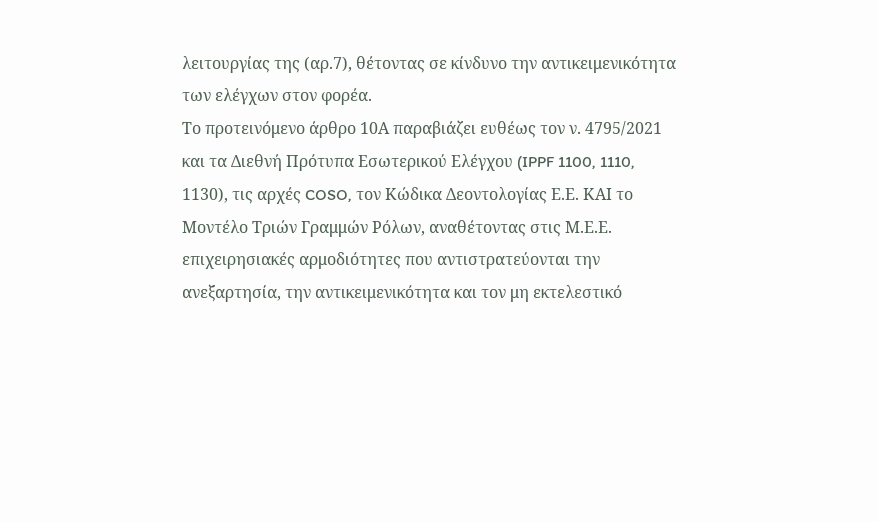λειτουργίας της (αρ.7), θέτοντας σε κίνδυνο την αντικειμενικότητα των ελέγχων στον φορέα.
Το προτεινόμενο άρθρο 10Α παραβιάζει ευθέως τον ν. 4795/2021 και τα Διεθνή Πρότυπα Εσωτερικού Ελέγχου (IPPF 1100, 1110, 1130), τις αρχές COSO, τον Κώδικα Δεοντολογίας Ε.Ε. ΚΑΙ το Μοντέλο Τριών Γραμμών Ρόλων, αναθέτοντας στις Μ.Ε.Ε. επιχειρησιακές αρμοδιότητες που αντιστρατεύονται την ανεξαρτησία, την αντικειμενικότητα και τον μη εκτελεστικό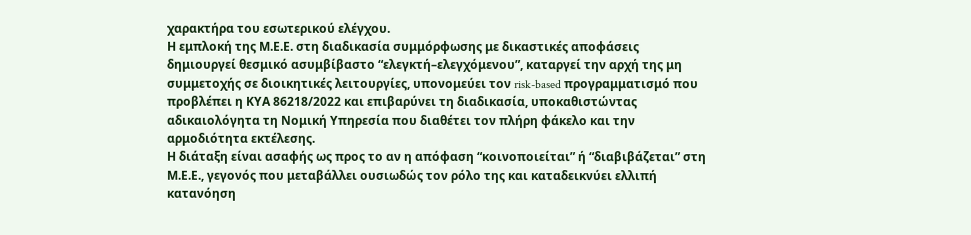χαρακτήρα του εσωτερικού ελέγχου.
Η εμπλοκή της Μ.Ε.Ε. στη διαδικασία συμμόρφωσης με δικαστικές αποφάσεις δημιουργεί θεσμικό ασυμβίβαστο “ελεγκτή–ελεγχόμενου”, καταργεί την αρχή της μη συμμετοχής σε διοικητικές λειτουργίες, υπονομεύει τον risk-based προγραμματισμό που προβλέπει η ΚΥΑ 86218/2022 και επιβαρύνει τη διαδικασία, υποκαθιστώντας αδικαιολόγητα τη Νομική Υπηρεσία που διαθέτει τον πλήρη φάκελο και την αρμοδιότητα εκτέλεσης.
Η διάταξη είναι ασαφής ως προς το αν η απόφαση “κοινοποιείται” ή “διαβιβάζεται” στη Μ.Ε.Ε., γεγονός που μεταβάλλει ουσιωδώς τον ρόλο της και καταδεικνύει ελλιπή κατανόηση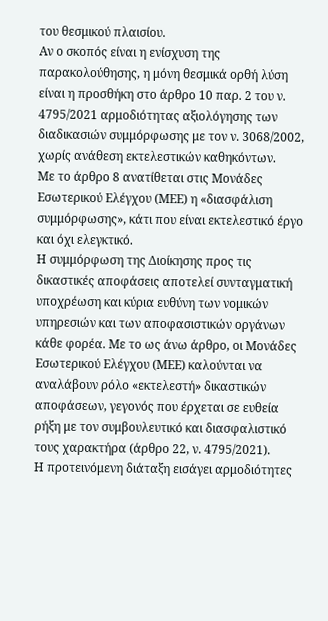του θεσμικού πλαισίου.
Αν ο σκοπός είναι η ενίσχυση της παρακολούθησης, η μόνη θεσμικά ορθή λύση είναι η προσθήκη στο άρθρο 10 παρ. 2 του ν. 4795/2021 αρμοδιότητας αξιολόγησης των διαδικασιών συμμόρφωσης με τον ν. 3068/2002, χωρίς ανάθεση εκτελεστικών καθηκόντων.
Με το άρθρο 8 ανατίθεται στις Μονάδες Εσωτερικού Ελέγχου (ΜΕΕ) η «διασφάλιση συμμόρφωσης», κάτι που είναι εκτελεστικό έργο και όχι ελεγκτικό.
Η συμμόρφωση της Διοίκησης προς τις δικαστικές αποφάσεις αποτελεί συνταγματική υποχρέωση και κύρια ευθύνη των νομικών υπηρεσιών και των αποφασιστικών οργάνων κάθε φορέα. Με το ως άνω άρθρο, οι Μονάδες Εσωτερικού Ελέγχου (ΜΕΕ) καλούνται να αναλάβουν ρόλο «εκτελεστή» δικαστικών αποφάσεων, γεγονός που έρχεται σε ευθεία ρήξη με τον συμβουλευτικό και διασφαλιστικό τους χαρακτήρα (άρθρο 22, ν. 4795/2021).
Η προτεινόμενη διάταξη εισάγει αρμοδιότητες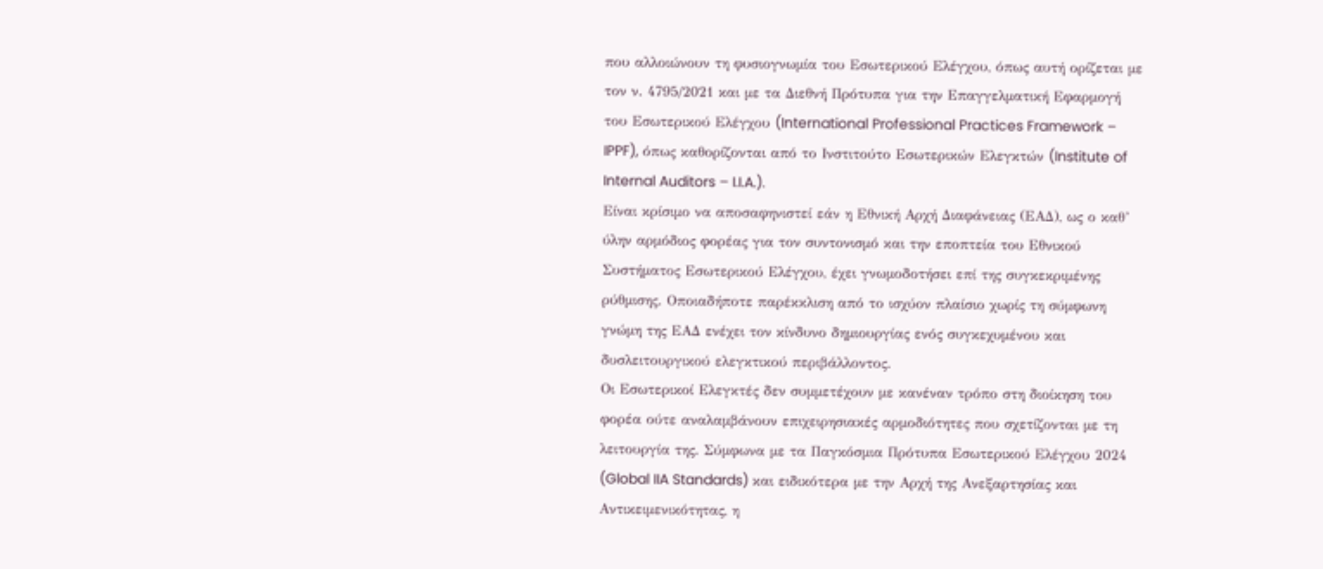που αλλοιώνουν τη φυσιογνωμία του Εσωτερικού Ελέγχου, όπως αυτή ορίζεται με τον ν. 4795/2021 και με τα Διεθνή Πρότυπα για την Επαγγελματική Εφαρμογή του Εσωτερικού Ελέγχου (International Professional Practices Framework – IPPF), όπως καθορίζονται από το Ινστιτούτο Εσωτερικών Ελεγκτών (Institute of Internal Auditors – I.I.A.).
Είναι κρίσιμο να αποσαφηνιστεί εάν η Εθνική Αρχή Διαφάνειας (ΕΑΔ), ως ο καθ’ ύλην αρμόδιος φορέας για τον συντονισμό και την εποπτεία του Εθνικού Συστήματος Εσωτερικού Ελέγχου, έχει γνωμοδοτήσει επί της συγκεκριμένης ρύθμισης. Οποιαδήποτε παρέκκλιση από το ισχύον πλαίσιο χωρίς τη σύμφωνη γνώμη της ΕΑΔ ενέχει τον κίνδυνο δημιουργίας ενός συγκεχυμένου και δυσλειτουργικού ελεγκτικού περιβάλλοντος.
Οι Εσωτερικοί Ελεγκτές δεν συμμετέχουν με κανέναν τρόπο στη διοίκηση του φορέα ούτε αναλαμβάνουν επιχειρησιακές αρμοδιότητες που σχετίζονται με τη λειτουργία της. Σύμφωνα με τα Παγκόσμια Πρότυπα Εσωτερικού Ελέγχου 2024 (Global IIA Standards) και ειδικότερα με την Αρχή της Ανεξαρτησίας και Αντικειμενικότητας, η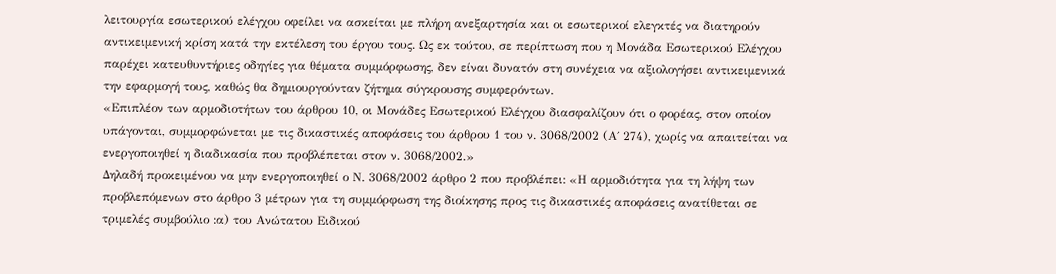λειτουργία εσωτερικού ελέγχου οφείλει να ασκείται με πλήρη ανεξαρτησία και οι εσωτερικοί ελεγκτές να διατηρούν αντικειμενική κρίση κατά την εκτέλεση του έργου τους. Ως εκ τούτου, σε περίπτωση που η Μονάδα Εσωτερικού Ελέγχου παρέχει κατευθυντήριες οδηγίες για θέματα συμμόρφωσης, δεν είναι δυνατόν στη συνέχεια να αξιολογήσει αντικειμενικά την εφαρμογή τους, καθώς θα δημιουργούνταν ζήτημα σύγκρουσης συμφερόντων.
«Επιπλέον των αρμοδιοτήτων του άρθρου 10, οι Μονάδες Εσωτερικού Ελέγχου διασφαλίζουν ότι ο φορέας, στον οποίον υπάγονται, συμμορφώνεται με τις δικαστικές αποφάσεις του άρθρου 1 του ν. 3068/2002 (Α΄ 274), χωρίς να απαιτείται να ενεργοποιηθεί η διαδικασία που προβλέπεται στον ν. 3068/2002.»
Δηλαδή προκειμένου να μην ενεργοποιηθεί ο Ν. 3068/2002 άρθρο 2 που προβλέπει: «Η αρμοδιότητα για τη λήψη των προβλεπόμενων στο άρθρο 3 μέτρων για τη συμμόρφωση της διοίκησης προς τις δικαστικές αποφάσεις ανατίθεται σε τριμελές συμβούλιο :α) του Ανώτατου Ειδικού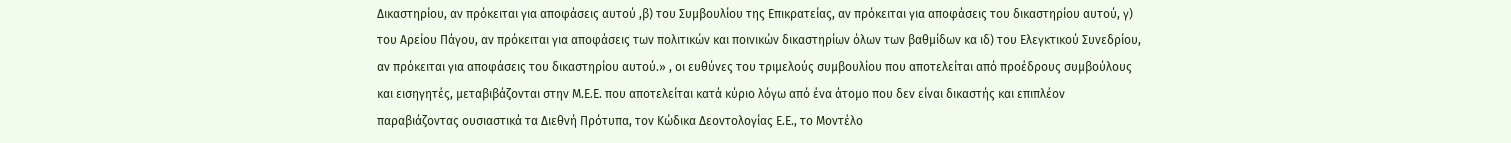Δικαστηρίου, αν πρόκειται για αποφάσεις αυτού ,β) του Συμβουλίου της Επικρατείας, αν πρόκειται για αποφάσεις του δικαστηρίου αυτού, γ) του Αρείου Πάγου, αν πρόκειται για αποφάσεις των πολιτικών και ποινικών δικαστηρίων όλων των βαθμίδων κα ιδ) του Ελεγκτικού Συνεδρίου, αν πρόκειται για αποφάσεις του δικαστηρίου αυτού.» , οι ευθύνες του τριμελούς συμβουλίου που αποτελείται από προέδρους συμβούλους και εισηγητές, μεταβιβάζονται στην Μ.Ε.Ε. που αποτελείται κατά κύριο λόγω από ένα άτομο που δεν είναι δικαστής και επιπλέον παραβιάζοντας ουσιαστικά τα Διεθνή Πρότυπα, τον Κώδικα Δεοντολογίας Ε.Ε., το Μοντέλο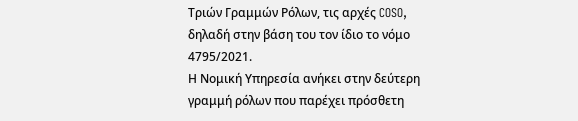Τριών Γραμμών Ρόλων, τις αρχές COSO, δηλαδή στην βάση του τον ίδιο το νόμο 4795/2021.
Η Νομική Υπηρεσία ανήκει στην δεύτερη γραμμή ρόλων που παρέχει πρόσθετη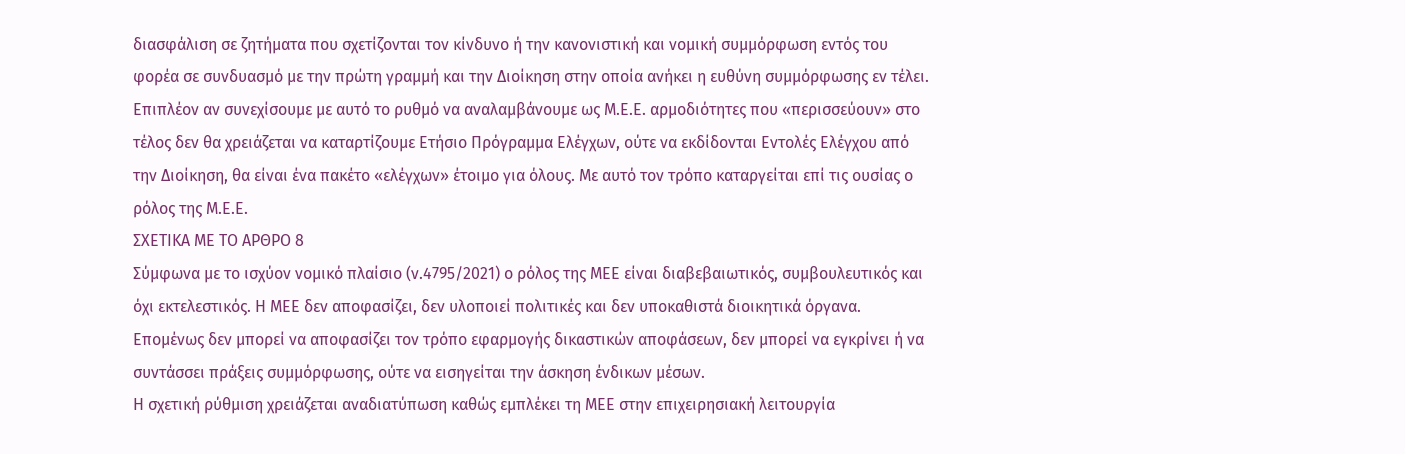διασφάλιση σε ζητήματα που σχετίζονται τον κίνδυνο ή την κανονιστική και νομική συμμόρφωση εντός του φορέα σε συνδυασμό με την πρώτη γραμμή και την Διοίκηση στην οποία ανήκει η ευθύνη συμμόρφωσης εν τέλει.
Επιπλέον αν συνεχίσουμε με αυτό το ρυθμό να αναλαμβάνουμε ως Μ.Ε.Ε. αρμοδιότητες που «περισσεύουν» στο τέλος δεν θα χρειάζεται να καταρτίζουμε Ετήσιο Πρόγραμμα Ελέγχων, ούτε να εκδίδονται Εντολές Ελέγχου από την Διοίκηση, θα είναι ένα πακέτο «ελέγχων» έτοιμο για όλους. Με αυτό τον τρόπο καταργείται επί τις ουσίας ο ρόλος της Μ.Ε.Ε.
ΣΧΕΤΙΚΑ ΜΕ ΤΟ ΑΡΘΡΟ 8
Σύμφωνα με το ισχύον νομικό πλαίσιο (ν.4795/2021) ο ρόλος της ΜΕΕ είναι διαβεβαιωτικός, συμβουλευτικός και όχι εκτελεστικός. Η ΜΕΕ δεν αποφασίζει, δεν υλοποιεί πολιτικές και δεν υποκαθιστά διοικητικά όργανα. Επομένως δεν μπορεί να αποφασίζει τον τρόπο εφαρμογής δικαστικών αποφάσεων, δεν μπορεί να εγκρίνει ή να συντάσσει πράξεις συμμόρφωσης, ούτε να εισηγείται την άσκηση ένδικων μέσων.
Η σχετική ρύθμιση χρειάζεται αναδιατύπωση καθώς εμπλέκει τη ΜΕΕ στην επιχειρησιακή λειτουργία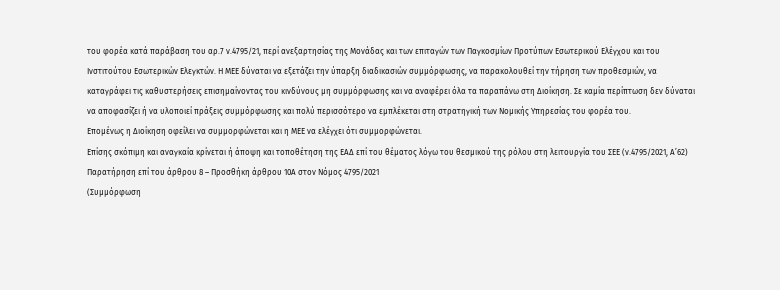του φορέα κατά παράβαση του αρ.7 ν.4795/21, περί ανεξαρτησίας της Μονάδας και των επιταγών των Παγκοσμίων Προτύπων Εσωτερικού Ελέγχου και του Ινστιτούτου Εσωτερικών Ελεγκτών. Η ΜΕΕ δύναται να εξετάζει την ύπαρξη διαδικασιών συμμόρφωσης, να παρακολουθεί την τήρηση των προθεσμιών, να καταγράφει τις καθυστερήσεις επισημαίνοντας του κινδύνους μη συμμόρφωσης και να αναφέρει όλα τα παραπάνω στη Διοίκηση. Σε καμία περίπτωση δεν δύναται να αποφασίζει ή να υλοποιεί πράξεις συμμόρφωσης και πολύ περισσότερο να εμπλέκεται στη στρατηγική των Νομικής Υπηρεσίας του φορέα του.
Επομένως η Διοίκηση οφείλει να συμμορφώνεται και η ΜΕΕ να ελέγχει ότι συμμορφώνεται.
Επίσης σκόπιμη και αναγκαία κρίνεται ή άποψη και τοποθέτηση της ΕΑΔ επί του θέματος λόγω του θεσμικού της ρόλου στη λειτουργία του ΣΕΕ (ν.4795/2021, Α’62)
Παρατήρηση επί του άρθρου 8 – Προσθήκη άρθρου 10Α στον Νόμος 4795/2021
(Συμμόρφωση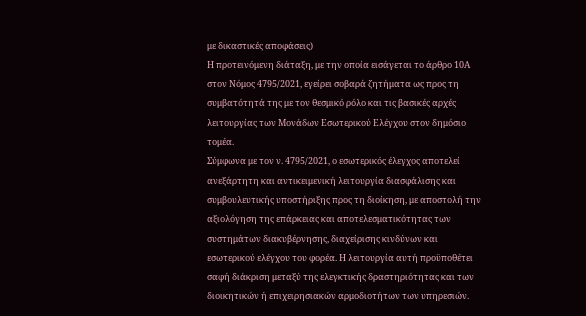με δικαστικές αποφάσεις)
Η προτεινόμενη διάταξη, με την οποία εισάγεται το άρθρο 10Α στον Νόμος 4795/2021, εγείρει σοβαρά ζητήματα ως προς τη συμβατότητά της με τον θεσμικό ρόλο και τις βασικές αρχές λειτουργίας των Μονάδων Εσωτερικού Ελέγχου στον δημόσιο τομέα.
Σύμφωνα με τον ν. 4795/2021, ο εσωτερικός έλεγχος αποτελεί ανεξάρτητη και αντικειμενική λειτουργία διασφάλισης και συμβουλευτικής υποστήριξης προς τη διοίκηση, με αποστολή την αξιολόγηση της επάρκειας και αποτελεσματικότητας των συστημάτων διακυβέρνησης, διαχείρισης κινδύνων και εσωτερικού ελέγχου του φορέα. Η λειτουργία αυτή προϋποθέτει σαφή διάκριση μεταξύ της ελεγκτικής δραστηριότητας και των διοικητικών ή επιχειρησιακών αρμοδιοτήτων των υπηρεσιών.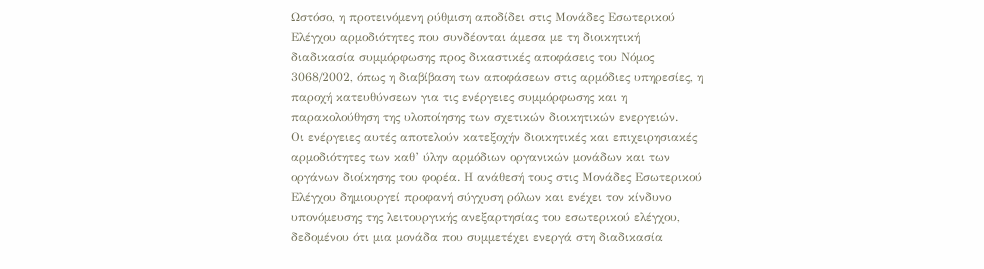Ωστόσο, η προτεινόμενη ρύθμιση αποδίδει στις Μονάδες Εσωτερικού Ελέγχου αρμοδιότητες που συνδέονται άμεσα με τη διοικητική διαδικασία συμμόρφωσης προς δικαστικές αποφάσεις του Νόμος 3068/2002, όπως η διαβίβαση των αποφάσεων στις αρμόδιες υπηρεσίες, η παροχή κατευθύνσεων για τις ενέργειες συμμόρφωσης και η παρακολούθηση της υλοποίησης των σχετικών διοικητικών ενεργειών.
Οι ενέργειες αυτές αποτελούν κατεξοχήν διοικητικές και επιχειρησιακές αρμοδιότητες των καθ’ ύλην αρμόδιων οργανικών μονάδων και των οργάνων διοίκησης του φορέα. Η ανάθεσή τους στις Μονάδες Εσωτερικού Ελέγχου δημιουργεί προφανή σύγχυση ρόλων και ενέχει τον κίνδυνο υπονόμευσης της λειτουργικής ανεξαρτησίας του εσωτερικού ελέγχου, δεδομένου ότι μια μονάδα που συμμετέχει ενεργά στη διαδικασία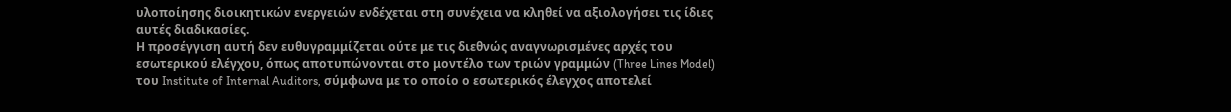υλοποίησης διοικητικών ενεργειών ενδέχεται στη συνέχεια να κληθεί να αξιολογήσει τις ίδιες αυτές διαδικασίες.
Η προσέγγιση αυτή δεν ευθυγραμμίζεται ούτε με τις διεθνώς αναγνωρισμένες αρχές του εσωτερικού ελέγχου, όπως αποτυπώνονται στο μοντέλο των τριών γραμμών (Three Lines Model) του Institute of Internal Auditors, σύμφωνα με το οποίο ο εσωτερικός έλεγχος αποτελεί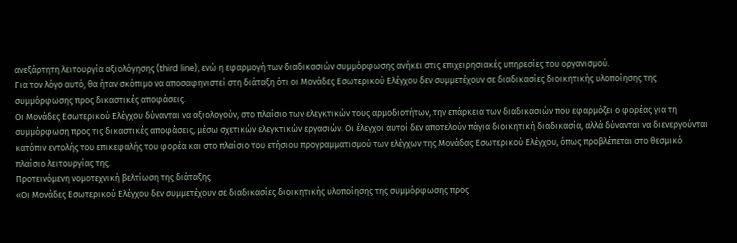ανεξάρτητη λειτουργία αξιολόγησης (third line), ενώ η εφαρμογή των διαδικασιών συμμόρφωσης ανήκει στις επιχειρησιακές υπηρεσίες του οργανισμού.
Για τον λόγο αυτό, θα ήταν σκόπιμο να αποσαφηνιστεί στη διάταξη ότι οι Μονάδες Εσωτερικού Ελέγχου δεν συμμετέχουν σε διαδικασίες διοικητικής υλοποίησης της συμμόρφωσης προς δικαστικές αποφάσεις.
Οι Μονάδες Εσωτερικού Ελέγχου δύνανται να αξιολογούν, στο πλαίσιο των ελεγκτικών τους αρμοδιοτήτων, την επάρκεια των διαδικασιών που εφαρμόζει ο φορέας για τη συμμόρφωση προς τις δικαστικές αποφάσεις, μέσω σχετικών ελεγκτικών εργασιών. Οι έλεγχοι αυτοί δεν αποτελούν πάγια διοικητική διαδικασία, αλλά δύνανται να διενεργούνται κατόπιν εντολής του επικεφαλής του φορέα και στο πλαίσιο του ετήσιου προγραμματισμού των ελέγχων της Μονάδας Εσωτερικού Ελέγχου, όπως προβλέπεται στο θεσμικό πλαίσιο λειτουργίας της.
Προτεινόμενη νομοτεχνική βελτίωση της διάταξης
«Οι Μονάδες Εσωτερικού Ελέγχου δεν συμμετέχουν σε διαδικασίες διοικητικής υλοποίησης της συμμόρφωσης προς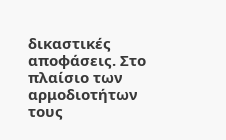δικαστικές αποφάσεις. Στο πλαίσιο των αρμοδιοτήτων τους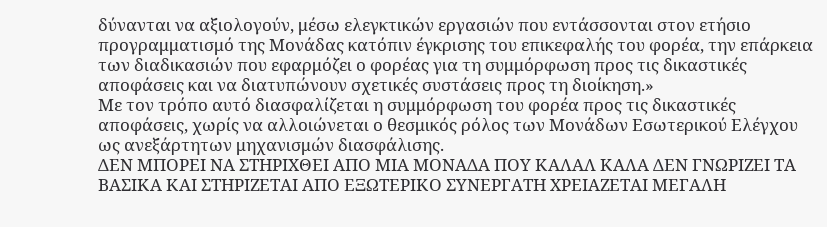δύνανται να αξιολογούν, μέσω ελεγκτικών εργασιών που εντάσσονται στον ετήσιο προγραμματισμό της Μονάδας κατόπιν έγκρισης του επικεφαλής του φορέα, την επάρκεια των διαδικασιών που εφαρμόζει ο φορέας για τη συμμόρφωση προς τις δικαστικές αποφάσεις και να διατυπώνουν σχετικές συστάσεις προς τη διοίκηση.»
Με τον τρόπο αυτό διασφαλίζεται η συμμόρφωση του φορέα προς τις δικαστικές αποφάσεις, χωρίς να αλλοιώνεται ο θεσμικός ρόλος των Μονάδων Εσωτερικού Ελέγχου ως ανεξάρτητων μηχανισμών διασφάλισης.
ΔΕΝ ΜΠΟΡΕΙ ΝΑ ΣΤΗΡΙΧΘΕΙ ΑΠΟ ΜΙΑ ΜΟΝΑΔΑ ΠΟΥ ΚΑΛΑΛ ΚΑΛΑ ΔΕΝ ΓΝΩΡΙΖΕΙ ΤΑ ΒΑΣΙΚΑ ΚΑΙ ΣΤΗΡΙΖΕΤΑΙ ΑΠΟ ΕΞΩΤΕΡΙΚΟ ΣΥΝΕΡΓΑΤΗ ΧΡΕΙΑΖΕΤΑΙ ΜΕΓΑΛΗ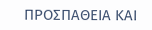ΠΡΟΣΠΑΘΕΙΑ ΚΑΙ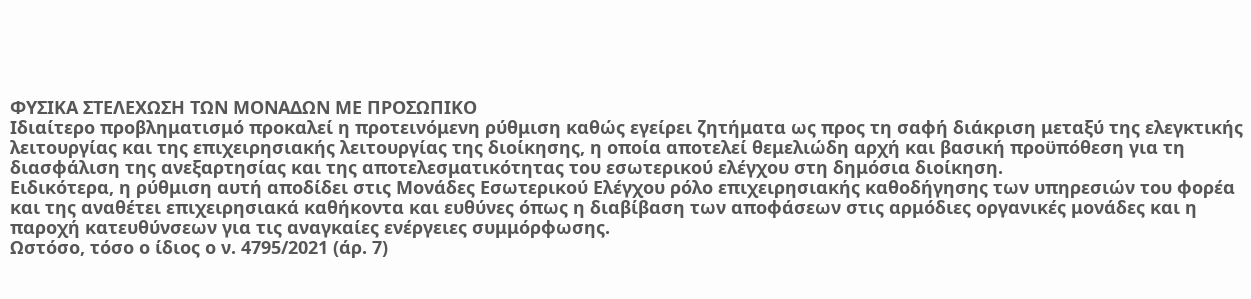ΦΥΣΙΚΑ ΣΤΕΛΕΧΩΣΗ ΤΩΝ ΜΟΝΑΔΩΝ ΜΕ ΠΡΟΣΩΠΙΚΟ
Ιδιαίτερο προβληματισμό προκαλεί η προτεινόμενη ρύθμιση καθώς εγείρει ζητήματα ως προς τη σαφή διάκριση μεταξύ της ελεγκτικής λειτουργίας και της επιχειρησιακής λειτουργίας της διοίκησης, η οποία αποτελεί θεμελιώδη αρχή και βασική προϋπόθεση για τη διασφάλιση της ανεξαρτησίας και της αποτελεσματικότητας του εσωτερικού ελέγχου στη δημόσια διοίκηση.
Ειδικότερα, η ρύθμιση αυτή αποδίδει στις Μονάδες Εσωτερικού Ελέγχου ρόλο επιχειρησιακής καθοδήγησης των υπηρεσιών του φορέα και της αναθέτει επιχειρησιακά καθήκοντα και ευθύνες όπως η διαβίβαση των αποφάσεων στις αρμόδιες οργανικές μονάδες και η παροχή κατευθύνσεων για τις αναγκαίες ενέργειες συμμόρφωσης.
Ωστόσο, τόσο ο ίδιος ο ν. 4795/2021 (άρ. 7)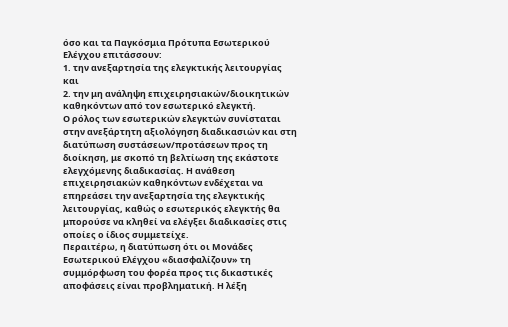όσο και τα Παγκόσμια Πρότυπα Εσωτερικού Ελέγχου επιτάσσουν:
1. την ανεξαρτησία της ελεγκτικής λειτουργίας και
2. την μη ανάληψη επιχειρησιακών/διοικητικών καθηκόντων από τον εσωτερικό ελεγκτή.
Ο ρόλος των εσωτερικών ελεγκτών συνίσταται στην ανεξάρτητη αξιολόγηση διαδικασιών και στη διατύπωση συστάσεων/προτάσεων προς τη διοίκηση, με σκοπό τη βελτίωση της εκάστοτε ελεγχόμενης διαδικασίας. Η ανάθεση επιχειρησιακών καθηκόντων ενδέχεται να επηρεάσει την ανεξαρτησία της ελεγκτικής λειτουργίας, καθώς ο εσωτερικός ελεγκτής θα μπορούσε να κληθεί να ελέγξει διαδικασίες στις οποίες ο ίδιος συμμετείχε.
Περαιτέρω, η διατύπωση ότι οι Μονάδες Εσωτερικού Ελέγχου «διασφαλίζουν» τη συμμόρφωση του φορέα προς τις δικαστικές αποφάσεις είναι προβληματική. Η λέξη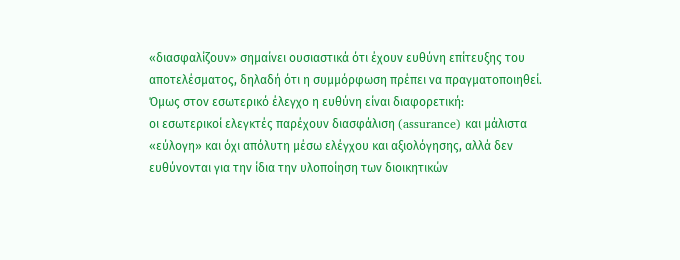«διασφαλίζουν» σημαίνει ουσιαστικά ότι έχουν ευθύνη επίτευξης του αποτελέσματος, δηλαδή ότι η συμμόρφωση πρέπει να πραγματοποιηθεί.
Όμως στον εσωτερικό έλεγχο η ευθύνη είναι διαφορετική:
οι εσωτερικοί ελεγκτές παρέχουν διασφάλιση (assurance) και μάλιστα «εύλογη» και όχι απόλυτη μέσω ελέγχου και αξιολόγησης, αλλά δεν ευθύνονται για την ίδια την υλοποίηση των διοικητικών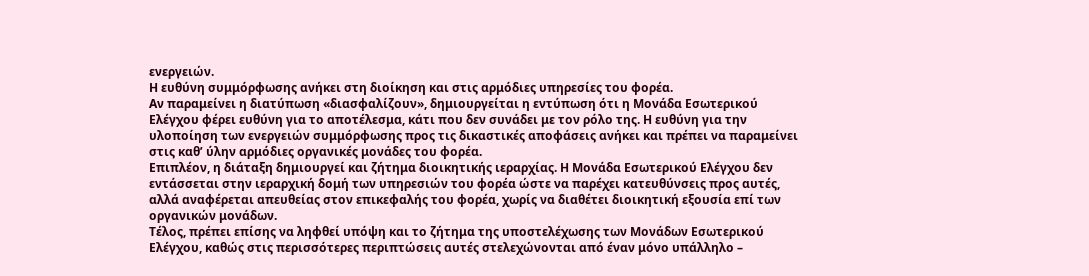ενεργειών.
Η ευθύνη συμμόρφωσης ανήκει στη διοίκηση και στις αρμόδιες υπηρεσίες του φορέα.
Αν παραμείνει η διατύπωση «διασφαλίζουν», δημιουργείται η εντύπωση ότι η Μονάδα Εσωτερικού Ελέγχου φέρει ευθύνη για το αποτέλεσμα, κάτι που δεν συνάδει με τον ρόλο της. Η ευθύνη για την υλοποίηση των ενεργειών συμμόρφωσης προς τις δικαστικές αποφάσεις ανήκει και πρέπει να παραμείνει στις καθ’ ύλην αρμόδιες οργανικές μονάδες του φορέα.
Επιπλέον, η διάταξη δημιουργεί και ζήτημα διοικητικής ιεραρχίας. Η Μονάδα Εσωτερικού Ελέγχου δεν εντάσσεται στην ιεραρχική δομή των υπηρεσιών του φορέα ώστε να παρέχει κατευθύνσεις προς αυτές, αλλά αναφέρεται απευθείας στον επικεφαλής του φορέα, χωρίς να διαθέτει διοικητική εξουσία επί των οργανικών μονάδων.
Τέλος, πρέπει επίσης να ληφθεί υπόψη και το ζήτημα της υποστελέχωσης των Μονάδων Εσωτερικού Ελέγχου, καθώς στις περισσότερες περιπτώσεις αυτές στελεχώνονται από έναν μόνο υπάλληλο –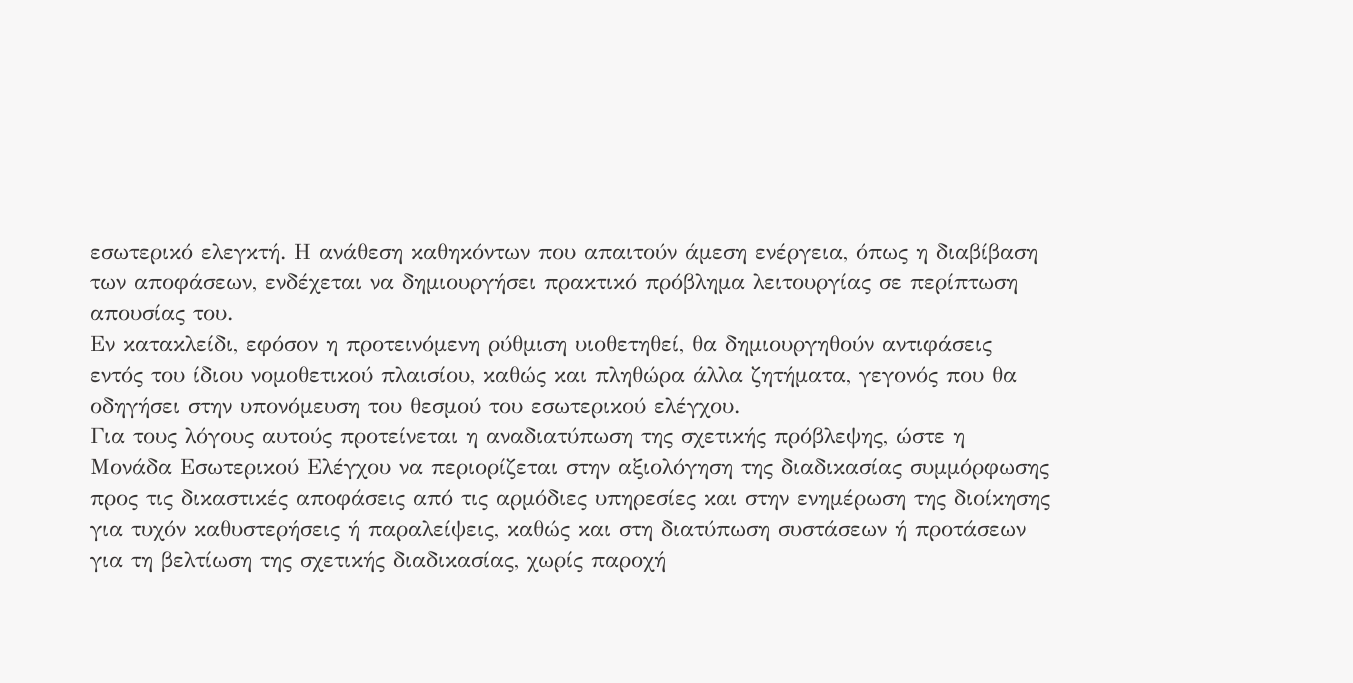εσωτερικό ελεγκτή. Η ανάθεση καθηκόντων που απαιτούν άμεση ενέργεια, όπως η διαβίβαση των αποφάσεων, ενδέχεται να δημιουργήσει πρακτικό πρόβλημα λειτουργίας σε περίπτωση απουσίας του.
Εν κατακλείδι, εφόσον η προτεινόμενη ρύθμιση υιοθετηθεί, θα δημιουργηθούν αντιφάσεις εντός του ίδιου νομοθετικού πλαισίου, καθώς και πληθώρα άλλα ζητήματα, γεγονός που θα οδηγήσει στην υπονόμευση του θεσμού του εσωτερικού ελέγχου.
Για τους λόγους αυτούς προτείνεται η αναδιατύπωση της σχετικής πρόβλεψης, ώστε η Μονάδα Εσωτερικού Ελέγχου να περιορίζεται στην αξιολόγηση της διαδικασίας συμμόρφωσης προς τις δικαστικές αποφάσεις από τις αρμόδιες υπηρεσίες και στην ενημέρωση της διοίκησης για τυχόν καθυστερήσεις ή παραλείψεις, καθώς και στη διατύπωση συστάσεων ή προτάσεων για τη βελτίωση της σχετικής διαδικασίας, χωρίς παροχή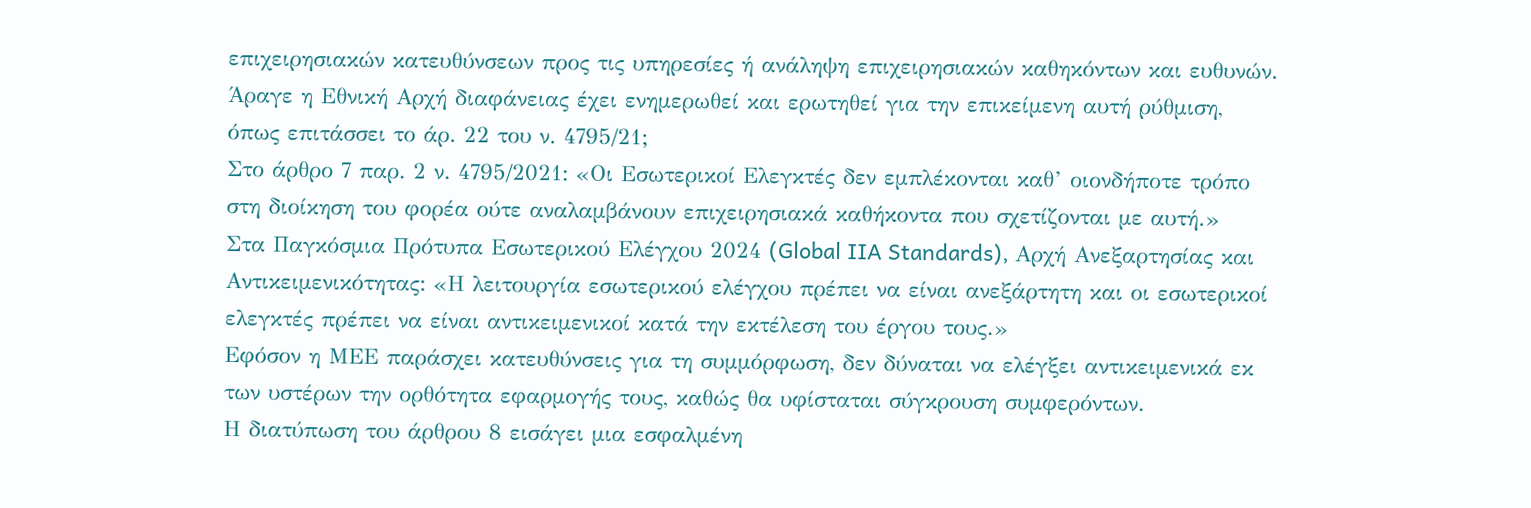επιχειρησιακών κατευθύνσεων προς τις υπηρεσίες ή ανάληψη επιχειρησιακών καθηκόντων και ευθυνών.
Άραγε η Εθνική Αρχή διαφάνειας έχει ενημερωθεί και ερωτηθεί για την επικείμενη αυτή ρύθμιση, όπως επιτάσσει το άρ. 22 του ν. 4795/21;
Στο άρθρο 7 παρ. 2 ν. 4795/2021: «Οι Εσωτερικοί Ελεγκτές δεν εμπλέκονται καθ’ οιονδήποτε τρόπο στη διοίκηση του φορέα ούτε αναλαμβάνουν επιχειρησιακά καθήκοντα που σχετίζονται με αυτή.»
Στα Παγκόσμια Πρότυπα Εσωτερικού Ελέγχου 2024 (Global IIA Standards), Αρχή Ανεξαρτησίας και Αντικειμενικότητας: «Η λειτουργία εσωτερικού ελέγχου πρέπει να είναι ανεξάρτητη και οι εσωτερικοί ελεγκτές πρέπει να είναι αντικειμενικοί κατά την εκτέλεση του έργου τους.»
Εφόσον η ΜΕΕ παράσχει κατευθύνσεις για τη συμμόρφωση, δεν δύναται να ελέγξει αντικειμενικά εκ των υστέρων την ορθότητα εφαρμογής τους, καθώς θα υφίσταται σύγκρουση συμφερόντων.
Η διατύπωση του άρθρου 8 εισάγει μια εσφαλμένη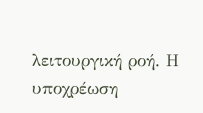λειτουργική ροή. Η υποχρέωση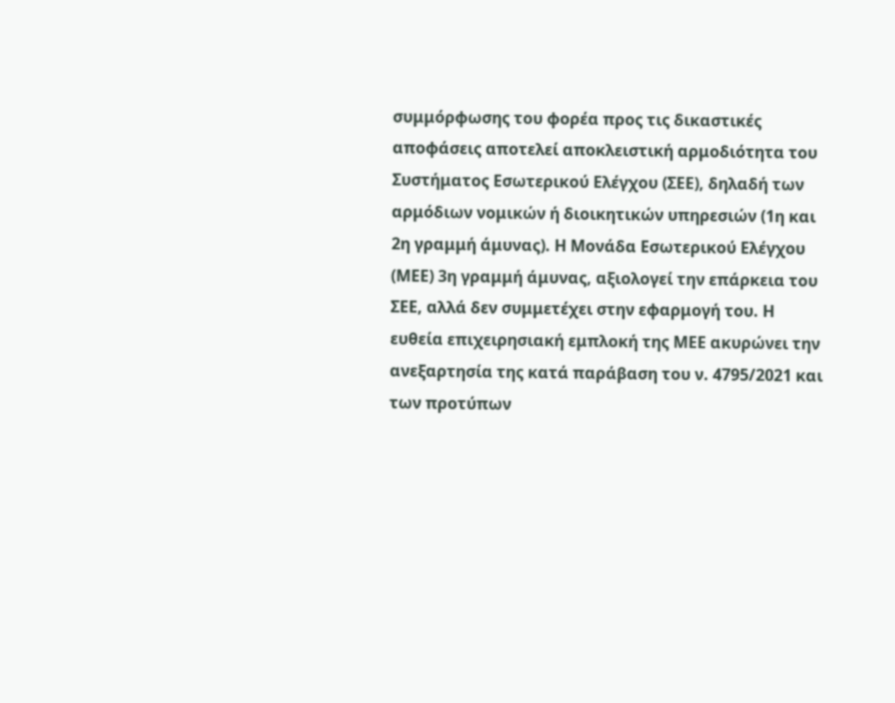συμμόρφωσης του φορέα προς τις δικαστικές αποφάσεις αποτελεί αποκλειστική αρμοδιότητα του Συστήματος Εσωτερικού Ελέγχου (ΣΕΕ), δηλαδή των αρμόδιων νομικών ή διοικητικών υπηρεσιών (1η και 2η γραμμή άμυνας). Η Μονάδα Εσωτερικού Ελέγχου (ΜΕΕ) 3η γραμμή άμυνας, αξιολογεί την επάρκεια του ΣΕΕ, αλλά δεν συμμετέχει στην εφαρμογή του. Η ευθεία επιχειρησιακή εμπλοκή της ΜΕΕ ακυρώνει την ανεξαρτησία της κατά παράβαση του ν. 4795/2021 και των προτύπων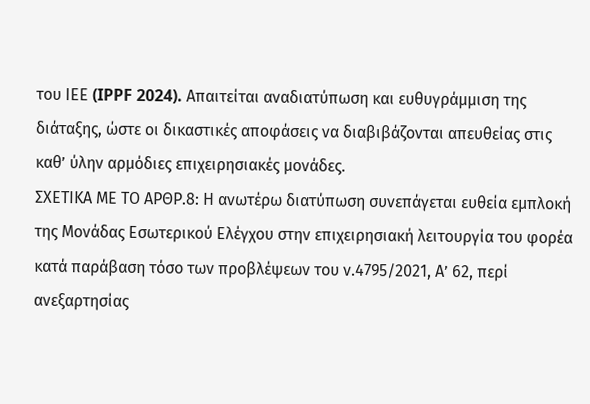του ΙΕΕ (IPPF 2024). Απαιτείται αναδιατύπωση και ευθυγράμμιση της διάταξης, ώστε οι δικαστικές αποφάσεις να διαβιβάζονται απευθείας στις καθ’ ύλην αρμόδιες επιχειρησιακές μονάδες.
ΣΧΕΤΙΚΑ ΜΕ ΤΟ ΑΡΘΡ.8: Η ανωτέρω διατύπωση συνεπάγεται ευθεία εμπλοκή της Μονάδας Εσωτερικού Ελέγχου στην επιχειρησιακή λειτουργία του φορέα κατά παράβαση τόσο των προβλέψεων του ν.4795/2021, Α’ 62, περί ανεξαρτησίας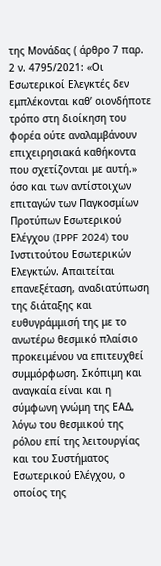της Μονάδας ( άρθρο 7 παρ. 2 ν. 4795/2021: «Οι Εσωτερικοί Ελεγκτές δεν εμπλέκονται καθ’ οιονδήποτε τρόπο στη διοίκηση του φορέα ούτε αναλαμβάνουν επιχειρησιακά καθήκοντα που σχετίζονται με αυτή.» όσο και των αντίστοιχων επιταγών των Παγκοσμίων Προτύπων Εσωτερικού Ελέγχου (IPPF 2024) του Ινστιτούτου Εσωτερικών Ελεγκτών. Απαιτείται επανεξέταση, αναδιατύπωση της διάταξης και ευθυγράμμισή της με το ανωτέρω θεσμικό πλαίσιο προκειμένου να επιτευχθεί συμμόρφωση. Σκόπιμη και αναγκαία είναι και η σύμφωνη γνώμη της ΕΑΔ, λόγω του θεσμικού της ρόλου επί της λειτουργίας και του Συστήματος Εσωτερικού Ελέγχου, ο οποίος της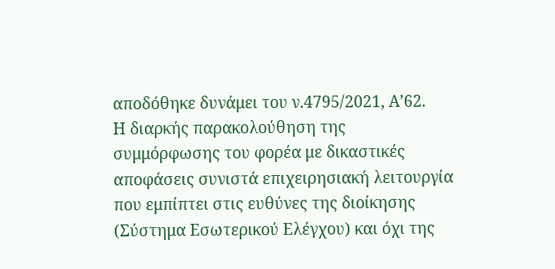αποδόθηκε δυνάμει του ν.4795/2021, Α’62.
Η διαρκής παρακολούθηση της συμμόρφωσης του φορέα με δικαστικές αποφάσεις συνιστά επιχειρησιακή λειτουργία που εμπίπτει στις ευθύνες της διοίκησης (Σύστημα Εσωτερικού Ελέγχου) και όχι της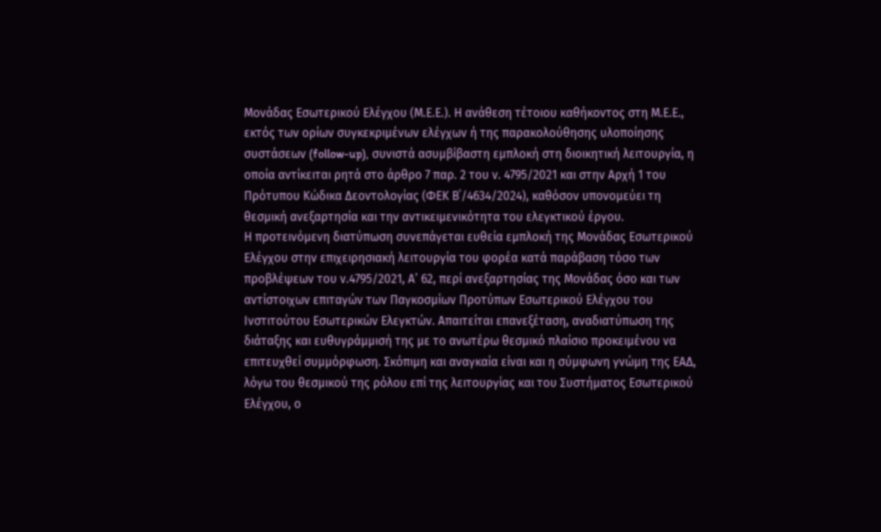Μονάδας Εσωτερικού Ελέγχου (Μ.Ε.Ε.). Η ανάθεση τέτοιου καθήκοντος στη Μ.Ε.Ε., εκτός των ορίων συγκεκριμένων ελέγχων ή της παρακολούθησης υλοποίησης συστάσεων (follow-up), συνιστά ασυμβίβαστη εμπλοκή στη διοικητική λειτουργία, η οποία αντίκειται ρητά στο άρθρο 7 παρ. 2 του ν. 4795/2021 και στην Αρχή 1 του Πρότυπου Κώδικα Δεοντολογίας (ΦΕΚ Β΄/4634/2024), καθόσον υπονομεύει τη θεσμική ανεξαρτησία και την αντικειμενικότητα του ελεγκτικού έργου.
Η προτεινόμενη διατύπωση συνεπάγεται ευθεία εμπλοκή της Μονάδας Εσωτερικού Ελέγχου στην επιχειρησιακή λειτουργία του φορέα κατά παράβαση τόσο των προβλέψεων του ν.4795/2021, Α’ 62, περί ανεξαρτησίας της Μονάδας όσο και των αντίστοιχων επιταγών των Παγκοσμίων Προτύπων Εσωτερικού Ελέγχου του Ινστιτούτου Εσωτερικών Ελεγκτών. Απαιτείται επανεξέταση, αναδιατύπωση της διάταξης και ευθυγράμμισή της με το ανωτέρω θεσμικό πλαίσιο προκειμένου να επιτευχθεί συμμόρφωση. Σκόπιμη και αναγκαία είναι και η σύμφωνη γνώμη της ΕΑΔ, λόγω του θεσμικού της ρόλου επί της λειτουργίας και του Συστήματος Εσωτερικού Ελέγχου, ο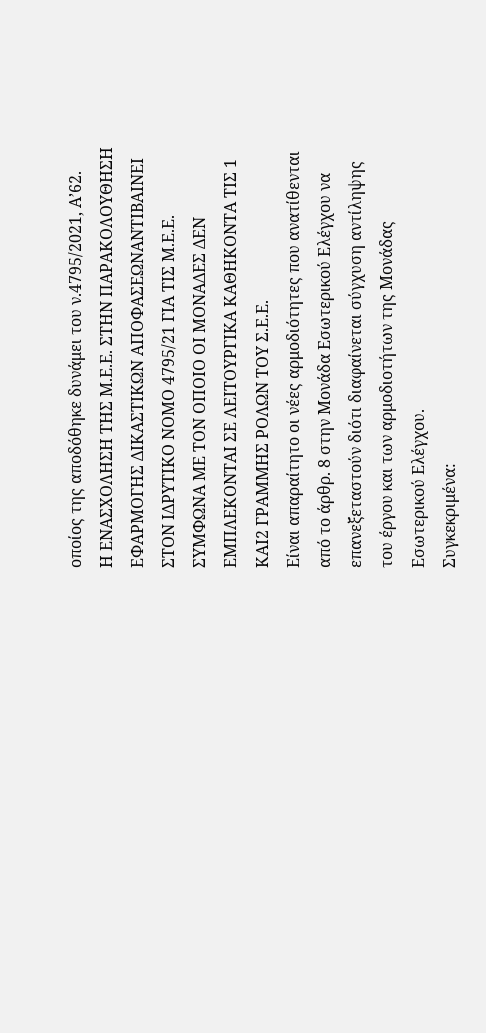οποίος της αποδόθηκε δυνάμει του ν.4795/2021, Α’62.
Η ΕΝΑΣΧΟΛΗΣΗ ΤΗΣ Μ.Ε.Ε. ΣΤΗΝ ΠΑΡΑΚΟΛΟΥΘΗΣΗ ΕΦΑΡΜΟΓΗΣ ΔΙΚΑΣΤΙΚΩΝ ΑΠΟΦΑΣΕΩΝΑΝΤΙΒΑΙΝΕΙ ΣΤΟΝ ΙΔΡΥΤΙΚΟ ΝΟΜΟ 4795/21 ΓΙΑ ΤΙΣ Μ.Ε.Ε. ΣΥΜΦΩΝΑ ΜΕ ΤΟΝ ΟΠΟΙΟ ΟΙ ΜΟΝΑΔΕΣ ΔΕΝ ΕΜΠΛΕΚΟΝΤΑΙ ΣΕ ΛΕΙΤΟΥΡΓΙΚΑ ΚΑΘΗΚΟΝΤΑ ΤΙΣ 1 ΚΑΙ2 ΓΡΑΜΜΗΣ ΡΟΛΩΝ ΤΟΥ Σ.Ε.Ε.
Είναι απαραίτητο οι νέες αρμοδιότητες που ανατίθενται από το άρθρ. 8 στην Μονάδα Εσωτερικού Ελέγχου να επανεξεταστούν διότι διαφαίνεται σύγχυση αντίληψης του έργου και των αρμοδιοτήτων της Μονάδας Εσωτερικού Ελέγχου.
Συγκεκριμένα: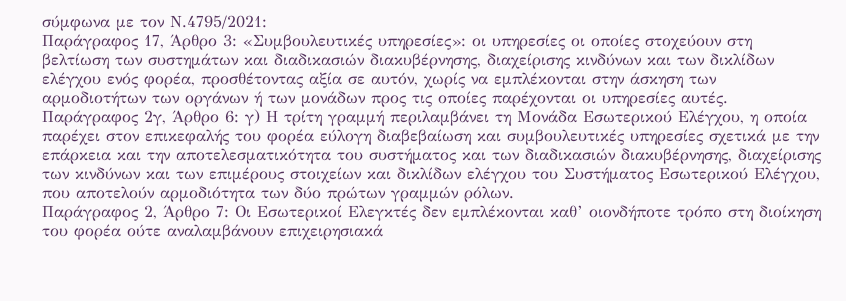σύμφωνα με τον Ν.4795/2021:
Παράγραφος 17, Άρθρο 3: «Συμβουλευτικές υπηρεσίες»: οι υπηρεσίες οι οποίες στοχεύουν στη βελτίωση των συστημάτων και διαδικασιών διακυβέρνησης, διαχείρισης κινδύνων και των δικλίδων ελέγχου ενός φορέα, προσθέτοντας αξία σε αυτόν, χωρίς να εμπλέκονται στην άσκηση των αρμοδιοτήτων των οργάνων ή των μονάδων προς τις οποίες παρέχονται οι υπηρεσίες αυτές.
Παράγραφος 2γ, Άρθρο 6: γ) Η τρίτη γραμμή περιλαμβάνει τη Μονάδα Εσωτερικού Ελέγχου, η οποία παρέχει στον επικεφαλής του φορέα εύλογη διαβεβαίωση και συμβουλευτικές υπηρεσίες σχετικά με την επάρκεια και την αποτελεσματικότητα του συστήματος και των διαδικασιών διακυβέρνησης, διαχείρισης των κινδύνων και των επιμέρους στοιχείων και δικλίδων ελέγχου του Συστήματος Εσωτερικού Ελέγχου, που αποτελούν αρμοδιότητα των δύο πρώτων γραμμών ρόλων.
Παράγραφος 2, Άρθρο 7: Οι Εσωτερικοί Ελεγκτές δεν εμπλέκονται καθ’ οιονδήποτε τρόπο στη διοίκηση του φορέα ούτε αναλαμβάνουν επιχειρησιακά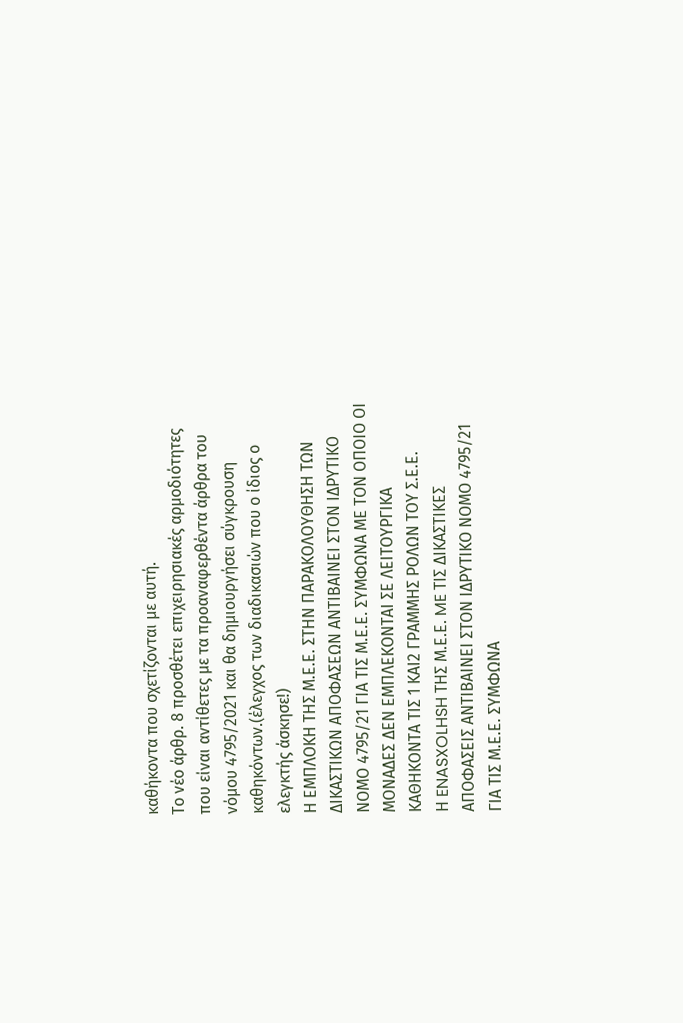καθήκοντα που σχετίζονται με αυτή.
Το νέο άρθρ. 8 προσθέτει επιχειρησιακές αρμοδιότητες που είναι αντίθετες με τα προαναφερθέντα άρθρα του νόμου 4795/2021 και θα δημιουργήσει σύγκρουση καθηκόντων.(έλεγχος των διαδικασιών που ο ίδιος ο ελεγκτής άσκησε!)
Η ΕΜΠΛΟΚΗ ΤΗΣ Μ.Ε.Ε. ΣΤΗΝ ΠΑΡΑΚΟΛΟΥΘΗΣΗ ΤΩΝ ΔΙΚΑΣΤΙΚΩΝ ΑΠΟΦΑΣΕΩΝ ΑΝΤΙΒΑΙΝΕΙ ΣΤΟΝ ΙΔΡΥΤΙΚΟ ΝΟΜΟ 4795/21 ΓΙΑ ΤΙΣ Μ.Ε.Ε. ΣΥΜΦΩΝΑ ΜΕ ΤΟΝ ΟΠΟΙΟ ΟΙ ΜΟΝΑΔΕΣ ΔΕΝ ΕΜΠΛΕΚΟΝΤΑΙ ΣΕ ΛΕΙΤΟΥΡΓΙΚΑ ΚΑΘΗΚΟΝΤΑ ΤΙΣ 1 ΚΑΙ2 ΓΡΑΜΜΗΣ ΡΟΛΩΝ ΤΟΥ Σ.Ε.Ε.
Η ENASXOLHSH ΤΗΣ Μ.Ε.Ε. ME ΤΙΣ ΔΙΚΑΣΤΙΚΕΣ ΑΠΟΦΑΣΕΙΣ ΑΝΤΙΒΑΙΝΕΙ ΣΤΟΝ ΙΔΡΥΤΙΚΟ ΝΟΜΟ 4795/21 ΓΙΑ ΤΙΣ Μ.Ε.Ε. ΣΥΜΦΩΝΑ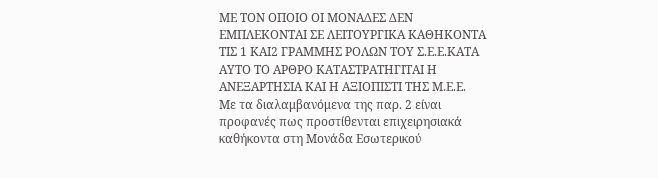ΜΕ ΤΟΝ ΟΠΟΙΟ ΟΙ ΜΟΝΑΔΕΣ ΔΕΝ ΕΜΠΛΕΚΟΝΤΑΙ ΣΕ ΛΕΙΤΟΥΡΓΙΚΑ ΚΑΘΗΚΟΝΤΑ ΤΙΣ 1 ΚΑΙ2 ΓΡΑΜΜΗΣ ΡΟΛΩΝ ΤΟΥ Σ.Ε.Ε.ΚΑΤΑ ΑΥΤΟ ΤΟ ΑΡΘΡΟ ΚΑΤΑΣΤΡΑΤΗΓΙΤΑΙ Η ΑΝΕΞΑΡΤΗΣΙΑ ΚΑΙ Η ΑΞΙΟΠΙΣΤΙ ΤΗΣ Μ.Ε.Ε.
Με τα διαλαμβανόμενα της παρ. 2 είναι προφανές πως προστίθενται επιχειρησιακά καθήκοντα στη Μονάδα Εσωτερικού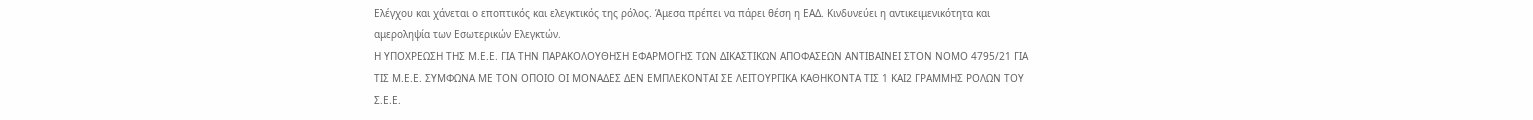Ελέγχου και χάνεται ο εποπτικός και ελεγκτικός της ρόλος. Άμεσα πρέπει να πάρει θέση η ΕΑΔ. Κινδυνεύει η αντικειμενικότητα και αμεροληψία των Εσωτερικών Ελεγκτών.
Η ΥΠΟΧΡΕΩΣΗ ΤΗΣ Μ.Ε.Ε. ΓΙΑ ΤΗΝ ΠΑΡΑΚΟΛΟΥΘΗΣΗ ΕΦΑΡΜΟΓΗΣ ΤΩΝ ΔΙΚΑΣΤΙΚΩΝ ΑΠΟΦΑΣΕΩΝ ΑΝΤΙΒΑΙΝΕΙ ΣΤΟΝ ΝΟΜΟ 4795/21 ΓΙΑ ΤΙΣ Μ.Ε.Ε. ΣΥΜΦΩΝΑ ΜΕ ΤΟΝ ΟΠΟΙΟ ΟΙ ΜΟΝΑΔΕΣ ΔΕΝ ΕΜΠΛΕΚΟΝΤΑΙ ΣΕ ΛΕΙΤΟΥΡΓΙΚΑ ΚΑΘΗΚΟΝΤΑ ΤΙΣ 1 ΚΑΙ2 ΓΡΑΜΜΗΣ ΡΟΛΩΝ ΤΟΥ Σ.Ε.Ε.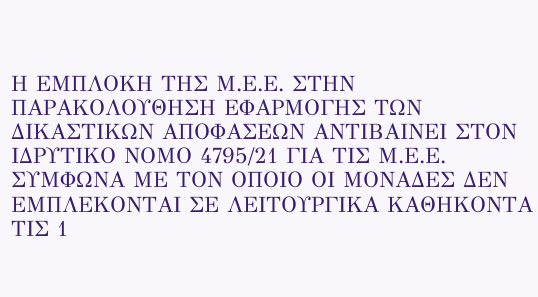Η ΕΜΠΛΟΚΗ ΤΗΣ Μ.Ε.Ε. ΣΤΗΝ ΠΑΡΑΚΟΛΟΥΘΗΣΗ ΕΦΑΡΜΟΓΗΣ ΤΩΝ ΔΙΚΑΣΤΙΚΩΝ ΑΠΟΦΑΣΕΩΝ ΑΝΤΙΒΑΙΝΕΙ ΣΤΟΝ ΙΔΡΥΤΙΚΟ ΝΟΜΟ 4795/21 ΓΙΑ ΤΙΣ Μ.Ε.Ε. ΣΥΜΦΩΝΑ ΜΕ ΤΟΝ ΟΠΟΙΟ ΟΙ ΜΟΝΑΔΕΣ ΔΕΝ ΕΜΠΛΕΚΟΝΤΑΙ ΣΕ ΛΕΙΤΟΥΡΓΙΚΑ ΚΑΘΗΚΟΝΤΑ ΤΙΣ 1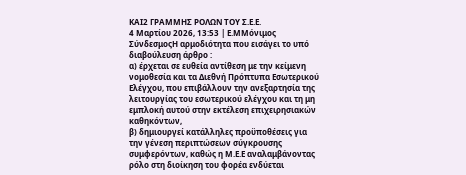ΚΑΙ2 ΓΡΑΜΜΗΣ ΡΟΛΩΝ ΤΟΥ Σ.Ε.Ε.
4 Μαρτίου 2026, 13:53 | Ε.ΜΜόνιμος ΣύνδεσμοςΗ αρμοδιότητα που εισάγει το υπό διαβούλευση άρθρο :
α) έρχεται σε ευθεία αντίθεση με την κείμενη νομοθεσία και τα Διεθνή Πρόπτυπα Εσωτερικού Ελέγχου, που επιβάλλουν την ανεξαρτησία της λειτουργίας του εσωτερικού ελέγχου και τη μη εμπλοκή αυτού στην εκτέλεση επιχειρησιακών καθηκόντων,
β) δημιουργεί κατάλληλες προϋποθέσεις για την γένεση περιπτώσεων σύγκρουσης συμφερόντων, καθώς η Μ.Ε.Ε αναλαμβάνοντας ρόλο στη διοίκηση του φορέα ενδύεται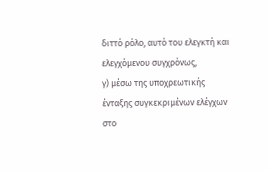διττό ρόλο, αυτό του ελεγκτή και ελεγχόμενου συγχρόνως,
γ) μέσω της υποχρεωτικής ένταξης συγκεκριμένων ελέγχων στο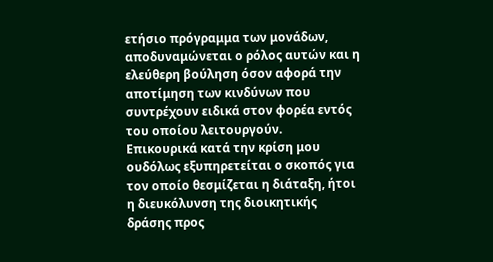ετήσιο πρόγραμμα των μονάδων, αποδυναμώνεται ο ρόλος αυτών και η ελεύθερη βούληση όσον αφορά την αποτίμηση των κινδύνων που συντρέχουν ειδικά στον φορέα εντός του οποίου λειτουργούν.
Επικουρικά κατά την κρίση μου ουδόλως εξυπηρετείται ο σκοπός για τον οποίο θεσμίζεται η διάταξη, ήτοι η διευκόλυνση της διοικητικής δράσης προς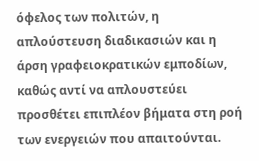όφελος των πολιτών, η απλούστευση διαδικασιών και η άρση γραφειοκρατικών εμποδίων, καθώς αντί να απλουστεύει προσθέτει επιπλέον βήματα στη ροή των ενεργειών που απαιτούνται.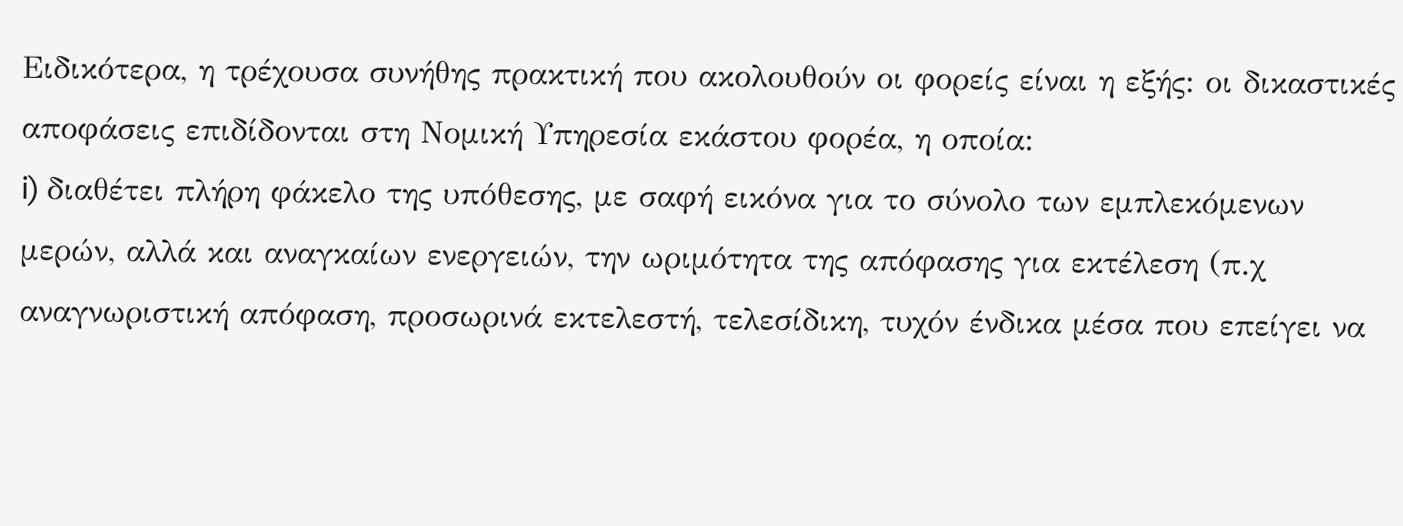Ειδικότερα, η τρέχουσα συνήθης πρακτική που ακολουθούν οι φορείς είναι η εξής: οι δικαστικές αποφάσεις επιδίδονται στη Νομική Υπηρεσία εκάστου φορέα, η οποία:
i) διαθέτει πλήρη φάκελο της υπόθεσης, με σαφή εικόνα για το σύνολο των εμπλεκόμενων μερών, αλλά και αναγκαίων ενεργειών, την ωριμότητα της απόφασης για εκτέλεση (π.χ αναγνωριστική απόφαση, προσωρινά εκτελεστή, τελεσίδικη, τυχόν ένδικα μέσα που επείγει να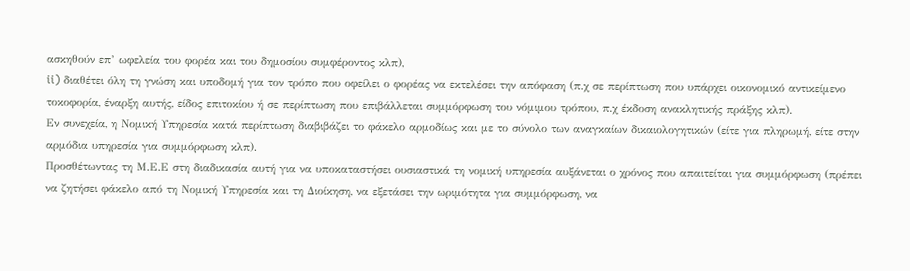ασκηθούν επ’ ωφελεία του φορέα και του δημοσίου συμφέροντος κλπ),
ii) διαθέτει όλη τη γνώση και υποδομή για τον τρόπο που οφείλει ο φορέας να εκτελέσει την απόφαση (π.χ σε περίπτωση που υπάρχει οικονομικό αντικείμενο τοκοφορία, έναρξη αυτής, είδος επιτοκίου ή σε περίπτωση που επιβάλλεται συμμόρφωση του νόμιμου τρόπου, π.χ έκδοση ανακλητικής πράξης κλπ).
Εν συνεχεία, η Νομική Υπηρεσία κατά περίπτωση διαβιβάζει το φάκελο αρμοδίως και με το σύνολο των αναγκαίων δικαιολογητικών (είτε για πληρωμή, είτε στην αρμόδια υπηρεσία για συμμόρφωση κλπ).
Προσθέτωντας τη Μ.Ε.Ε στη διαδικασία αυτή για να υποκαταστήσει ουσιαστικά τη νομική υπηρεσία αυξάνεται ο χρόνος που απαιτείται για συμμόρφωση (πρέπει να ζητήσει φάκελο από τη Νομική Υπηρεσία και τη Διοίκηση, να εξετάσει την ωριμότητα για συμμόρφωση, να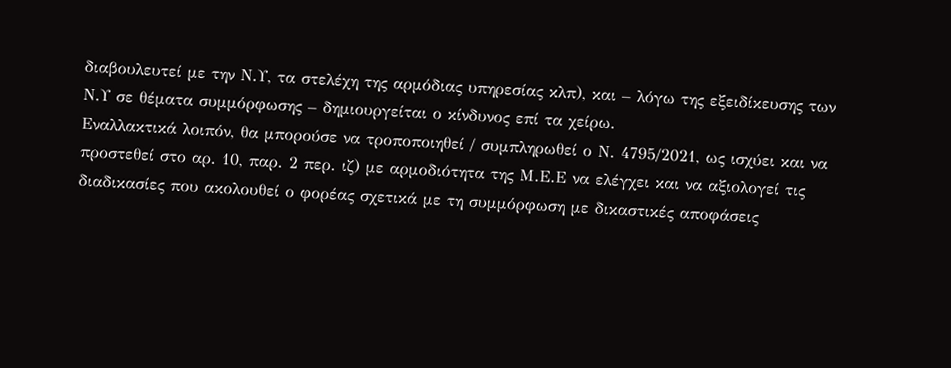διαβουλευτεί με την Ν.Υ, τα στελέχη της αρμόδιας υπηρεσίας κλπ), και – λόγω της εξειδίκευσης των Ν.Υ σε θέματα συμμόρφωσης – δημιουργείται ο κίνδυνος επί τα χείρω.
Εναλλακτικά λοιπόν, θα μπορούσε να τροποποιηθεί / συμπληρωθεί ο Ν. 4795/2021, ως ισχύει και να προστεθεί στο αρ. 10, παρ. 2 περ. ιζ) με αρμοδιότητα της Μ.Ε.Ε να ελέγχει και να αξιολογεί τις διαδικασίες που ακολουθεί ο φορέας σχετικά με τη συμμόρφωση με δικαστικές αποφάσεις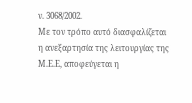ν. 3068/2002.
Με τον τρόπο αυτό διασφαλίζεται η ανεξαρτησία της λειτουργίας της Μ.Ε.Ε, αποφεύγεται η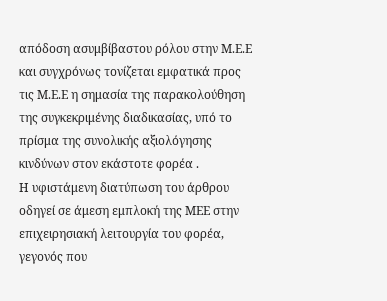απόδοση ασυμβίβαστου ρόλου στην Μ.Ε.Ε και συγχρόνως τονίζεται εμφατικά προς τις Μ.Ε.Ε η σημασία της παρακολούθηση της συγκεκριμένης διαδικασίας, υπό το πρίσμα της συνολικής αξιολόγησης κινδύνων στον εκάστοτε φορέα .
Η υφιστάμενη διατύπωση του άρθρου οδηγεί σε άμεση εμπλοκή της ΜΕΕ στην επιχειρησιακή λειτουργία του φορέα, γεγονός που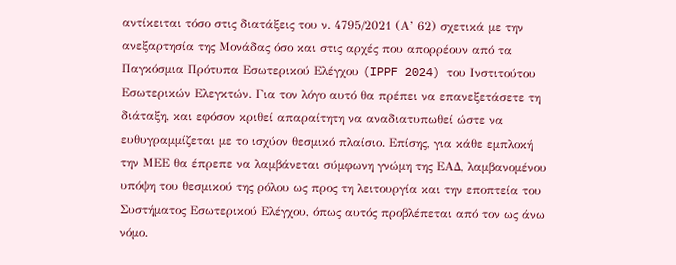αντίκειται τόσο στις διατάξεις του ν. 4795/2021 (Α’ 62) σχετικά με την ανεξαρτησία της Μονάδας όσο και στις αρχές που απορρέουν από τα Παγκόσμια Πρότυπα Εσωτερικού Ελέγχου (IPPF 2024) του Ινστιτούτου Εσωτερικών Ελεγκτών. Για τον λόγο αυτό θα πρέπει να επανεξετάσετε τη διάταξη, και εφόσον κριθεί απαραίτητη να αναδιατυπωθεί ώστε να ευθυγραμμίζεται με το ισχύον θεσμικό πλαίσιο. Επίσης, για κάθε εμπλοκή την ΜΕΕ θα έπρεπε να λαμβάνεται σύμφωνη γνώμη της ΕΑΔ, λαμβανομένου υπόψη του θεσμικού της ρόλου ως προς τη λειτουργία και την εποπτεία του Συστήματος Εσωτερικού Ελέγχου, όπως αυτός προβλέπεται από τον ως άνω νόμο.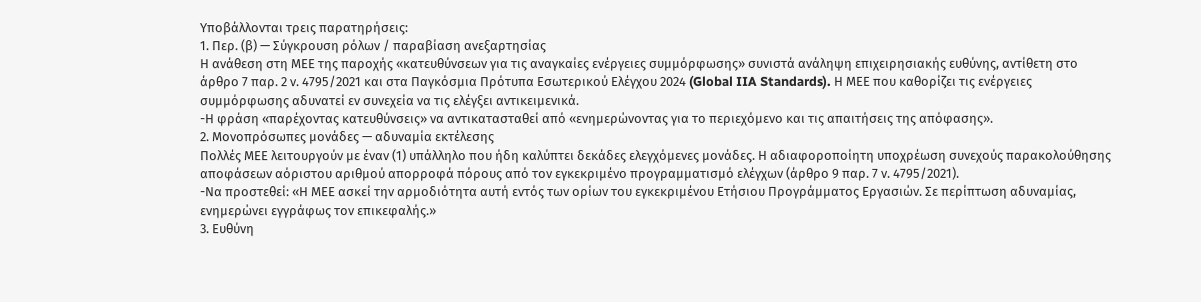Υποβάλλονται τρεις παρατηρήσεις:
1. Περ. (β) — Σύγκρουση ρόλων / παραβίαση ανεξαρτησίας
Η ανάθεση στη ΜΕΕ της παροχής «κατευθύνσεων για τις αναγκαίες ενέργειες συμμόρφωσης» συνιστά ανάληψη επιχειρησιακής ευθύνης, αντίθετη στο άρθρο 7 παρ. 2 ν. 4795/2021 και στα Παγκόσμια Πρότυπα Εσωτερικού Ελέγχου 2024 (Global IIA Standards). Η ΜΕΕ που καθορίζει τις ενέργειες συμμόρφωσης αδυνατεί εν συνεχεία να τις ελέγξει αντικειμενικά.
-Η φράση «παρέχοντας κατευθύνσεις» να αντικατασταθεί από «ενημερώνοντας για το περιεχόμενο και τις απαιτήσεις της απόφασης».
2. Μονοπρόσωπες μονάδες — αδυναμία εκτέλεσης
Πολλές ΜΕΕ λειτουργούν με έναν (1) υπάλληλο που ήδη καλύπτει δεκάδες ελεγχόμενες μονάδες. Η αδιαφοροποίητη υποχρέωση συνεχούς παρακολούθησης αποφάσεων αόριστου αριθμού απορροφά πόρους από τον εγκεκριμένο προγραμματισμό ελέγχων (άρθρο 9 παρ. 7 ν. 4795/2021).
-Να προστεθεί: «Η ΜΕΕ ασκεί την αρμοδιότητα αυτή εντός των ορίων του εγκεκριμένου Ετήσιου Προγράμματος Εργασιών. Σε περίπτωση αδυναμίας, ενημερώνει εγγράφως τον επικεφαλής.»
3. Ευθύνη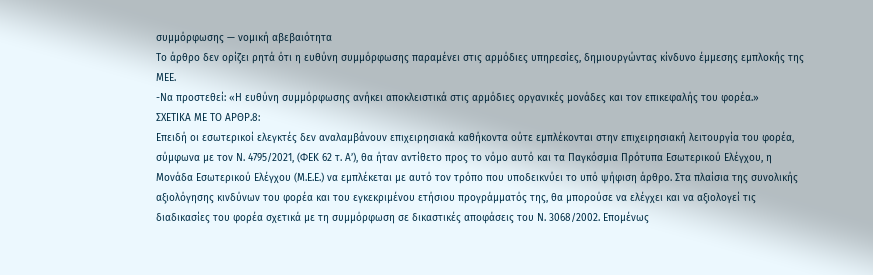συμμόρφωσης — νομική αβεβαιότητα
Το άρθρο δεν ορίζει ρητά ότι η ευθύνη συμμόρφωσης παραμένει στις αρμόδιες υπηρεσίες, δημιουργώντας κίνδυνο έμμεσης εμπλοκής της ΜΕΕ.
-Να προστεθεί: «Η ευθύνη συμμόρφωσης ανήκει αποκλειστικά στις αρμόδιες οργανικές μονάδες και τον επικεφαλής του φορέα.»
ΣΧΕΤΙΚΑ ΜΕ ΤΟ ΑΡΘΡ.8:
Επειδή οι εσωτερικοί ελεγκτές δεν αναλαμβάνουν επιχειρησιακά καθήκοντα ούτε εμπλέκονται στην επιχειρησιακή λειτουργία του φορέα, σύμφωνα με τον Ν. 4795/2021, (ΦΕΚ 62 τ. Α’), θα ήταν αντίθετο προς το νόμο αυτό και τα Παγκόσμια Πρότυπα Εσωτερικού Ελέγχου, η Μονάδα Εσωτερικού Ελέγχου (Μ.Ε.Ε.) να εμπλέκεται με αυτό τον τρόπο που υποδεικνύει το υπό ψήφιση άρθρο. Στα πλαίσια της συνολικής αξιολόγησης κινδύνων του φορέα και του εγκεκριμένου ετήσιου προγράμματός της, θα μπορούσε να ελέγχει και να αξιολογεί τις διαδικασίες του φορέα σχετικά με τη συμμόρφωση σε δικαστικές αποφάσεις του Ν. 3068/2002. Επομένως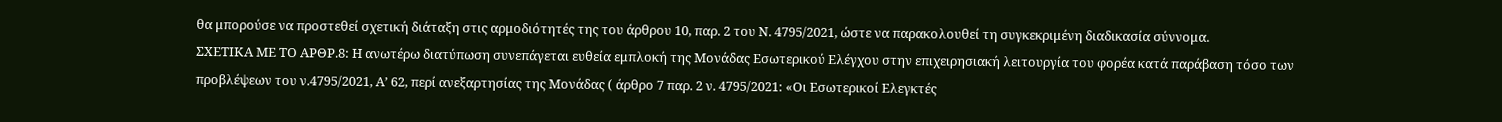θα μπορούσε να προστεθεί σχετική διάταξη στις αρμοδιότητές της του άρθρου 10, παρ. 2 του Ν. 4795/2021, ώστε να παρακολουθεί τη συγκεκριμένη διαδικασία σύννομα.
ΣΧΕΤΙΚΑ ΜΕ ΤΟ ΑΡΘΡ.8: Η ανωτέρω διατύπωση συνεπάγεται ευθεία εμπλοκή της Μονάδας Εσωτερικού Ελέγχου στην επιχειρησιακή λειτουργία του φορέα κατά παράβαση τόσο των προβλέψεων του ν.4795/2021, Α’ 62, περί ανεξαρτησίας της Μονάδας ( άρθρο 7 παρ. 2 ν. 4795/2021: «Οι Εσωτερικοί Ελεγκτές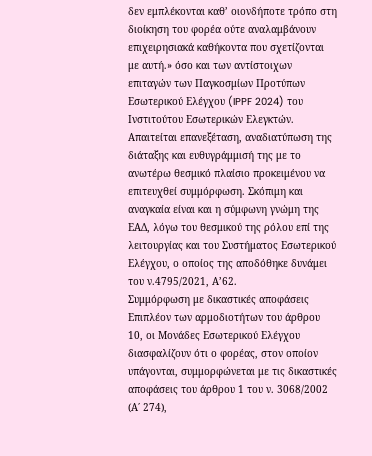δεν εμπλέκονται καθ’ οιονδήποτε τρόπο στη διοίκηση του φορέα ούτε αναλαμβάνουν επιχειρησιακά καθήκοντα που σχετίζονται με αυτή.» όσο και των αντίστοιχων επιταγών των Παγκοσμίων Προτύπων Εσωτερικού Ελέγχου (IPPF 2024) του Ινστιτούτου Εσωτερικών Ελεγκτών. Απαιτείται επανεξέταση, αναδιατύπωση της διάταξης και ευθυγράμμισή της με το ανωτέρω θεσμικό πλαίσιο προκειμένου να επιτευχθεί συμμόρφωση. Σκόπιμη και αναγκαία είναι και η σύμφωνη γνώμη της ΕΑΔ, λόγω του θεσμικού της ρόλου επί της λειτουργίας και του Συστήματος Εσωτερικού Ελέγχου, ο οποίος της αποδόθηκε δυνάμει του ν.4795/2021, Α’62.
Συμμόρφωση με δικαστικές αποφάσεις
Επιπλέον των αρμοδιοτήτων του άρθρου 10, οι Μονάδες Εσωτερικού Ελέγχου διασφαλίζουν ότι ο φορέας, στον οποίον υπάγονται, συμμορφώνεται με τις δικαστικές αποφάσεις του άρθρου 1 του ν. 3068/2002 (Α΄ 274),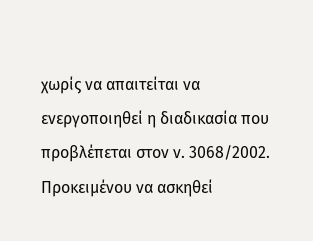χωρίς να απαιτείται να ενεργοποιηθεί η διαδικασία που προβλέπεται στον ν. 3068/2002. Προκειμένου να ασκηθεί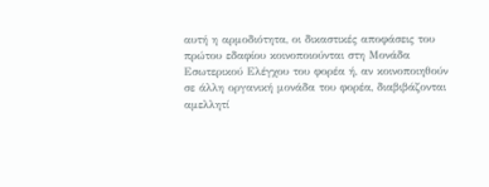αυτή η αρμοδιότητα, οι δικαστικές αποφάσεις του πρώτου εδαφίου κοινοποιούνται στη Μονάδα Εσωτερικού Ελέγχου του φορέα ή, αν κοινοποιηθούν σε άλλη οργανική μονάδα του φορέα, διαβιβάζονται αμελλητί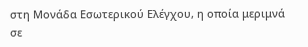στη Μονάδα Εσωτερικού Ελέγχου, η οποία μεριμνά σε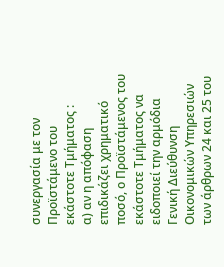συνεργασία με τον Προϊστάμενο του εκάστοτε Τμήματος :
α) αν η απόφαση επιδικάζει χρηματικό ποσό, ο Προϊστάμενος του εκάστοτε Τμήματος να ειδοποιεί την αρμόδια Γενική Διεύθυνση Οικονομικών Υπηρεσιών των άρθρων 24 και 25 του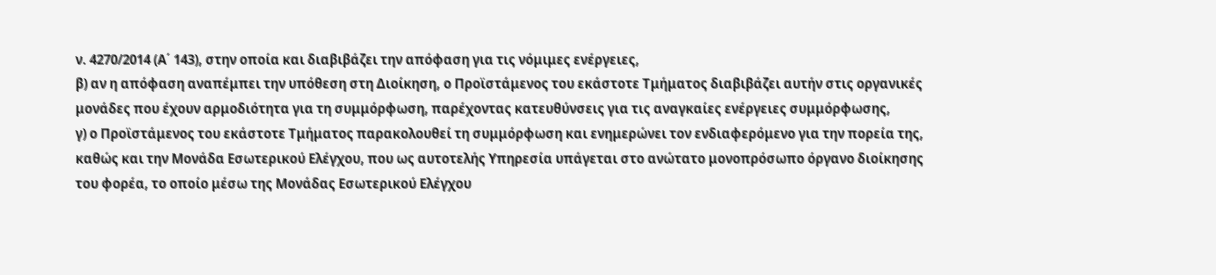ν. 4270/2014 (Α΄ 143), στην οποία και διαβιβάζει την απόφαση για τις νόμιμες ενέργειες,
β) αν η απόφαση αναπέμπει την υπόθεση στη Διοίκηση, ο Προϊστάμενος του εκάστοτε Τμήματος διαβιβάζει αυτήν στις οργανικές μονάδες που έχουν αρμοδιότητα για τη συμμόρφωση, παρέχοντας κατευθύνσεις για τις αναγκαίες ενέργειες συμμόρφωσης,
γ) ο Προϊστάμενος του εκάστοτε Τμήματος παρακολουθεί τη συμμόρφωση και ενημερώνει τον ενδιαφερόμενο για την πορεία της, καθώς και την Μονάδα Εσωτερικού Ελέγχου, που ως αυτοτελής Υπηρεσία υπάγεται στο ανώτατο μονοπρόσωπο όργανο διοίκησης του φορέα, το οποίο μέσω της Μονάδας Εσωτερικού Ελέγχου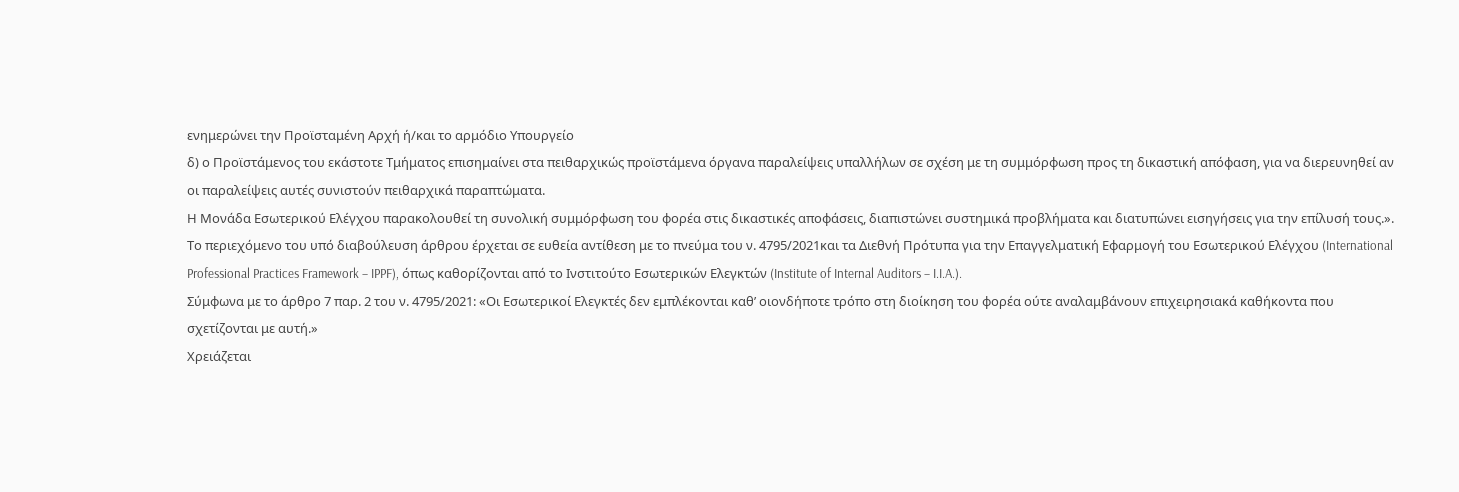ενημερώνει την Προϊσταμένη Αρχή ή/και το αρμόδιο Υπουργείο
δ) ο Προϊστάμενος του εκάστοτε Τμήματος επισημαίνει στα πειθαρχικώς προϊστάμενα όργανα παραλείψεις υπαλλήλων σε σχέση με τη συμμόρφωση προς τη δικαστική απόφαση, για να διερευνηθεί αν οι παραλείψεις αυτές συνιστούν πειθαρχικά παραπτώματα.
Η Μονάδα Εσωτερικού Ελέγχου παρακολουθεί τη συνολική συμμόρφωση του φορέα στις δικαστικές αποφάσεις, διαπιστώνει συστημικά προβλήματα και διατυπώνει εισηγήσεις για την επίλυσή τους.».
Το περιεχόμενο του υπό διαβούλευση άρθρου έρχεται σε ευθεία αντίθεση με το πνεύμα του ν. 4795/2021και τα Διεθνή Πρότυπα για την Επαγγελματική Εφαρμογή του Εσωτερικού Ελέγχου (International Professional Practices Framework – IPPF), όπως καθορίζονται από το Ινστιτούτο Εσωτερικών Ελεγκτών (Institute of Internal Auditors – I.I.A.).
Σύμφωνα με το άρθρο 7 παρ. 2 του ν. 4795/2021: «Οι Εσωτερικοί Ελεγκτές δεν εμπλέκονται καθ’ οιονδήποτε τρόπο στη διοίκηση του φορέα ούτε αναλαμβάνουν επιχειρησιακά καθήκοντα που σχετίζονται με αυτή.»
Χρειάζεται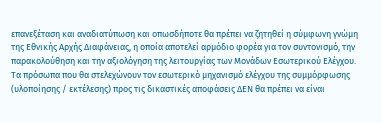επανεξέταση και αναδιατύπωση και οπωσδήποτε θα πρέπει να ζητηθεί η σύμφωνη γνώμη της Εθνικής Αρχής Διαφάνειας, η οποία αποτελεί αρμόδιο φορέα για τον συντονισμό, την παρακολούθηση και την αξιολόγηση της λειτουργίας των Μονάδων Εσωτερικού Ελέγχου.
Τα πρόσωπα που θα στελεχώνουν τον εσωτερικό μηχανισμό ελέγχου της συμμόρφωσης (υλοποίησης / εκτέλεσης) προς τις δικαστικές αποφάσεις ΔΕΝ θα πρέπει να είναι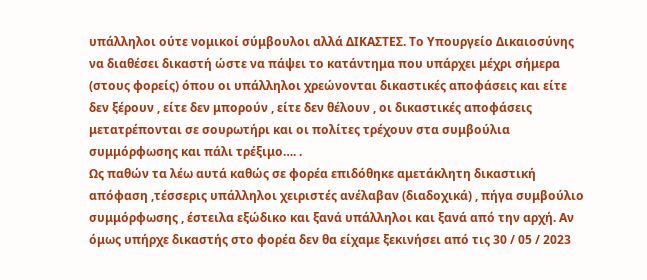υπάλληλοι ούτε νομικοί σύμβουλοι αλλά ΔΙΚΑΣΤΕΣ. Το Υπουργείο Δικαιοσύνης να διαθέσει δικαστή ώστε να πάψει το κατάντημα που υπάρχει μέχρι σήμερα (στους φορείς) όπου οι υπάλληλοι χρεώνονται δικαστικές αποφάσεις και είτε δεν ξέρουν , είτε δεν μπορούν , είτε δεν θέλουν , οι δικαστικές αποφάσεις μετατρέπονται σε σουρωτήρι και οι πολίτες τρέχουν στα συμβούλια συμμόρφωσης και πάλι τρέξιμο…. .
Ως παθών τα λέω αυτά καθώς σε φορέα επιδόθηκε αμετάκλητη δικαστική απόφαση ,τέσσερις υπάλληλοι χειριστές ανέλαβαν (διαδοχικά) , πήγα συμβούλιο συμμόρφωσης , έστειλα εξώδικο και ξανά υπάλληλοι και ξανά από την αρχή. Αν όμως υπήρχε δικαστής στο φορέα δεν θα είχαμε ξεκινήσει από τις 30 / 05 / 2023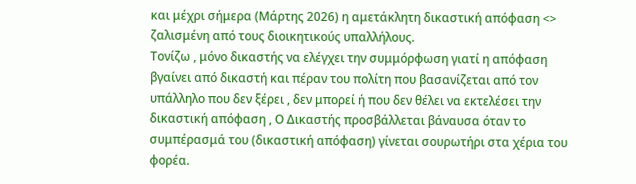και μέχρι σήμερα (Μάρτης 2026) η αμετάκλητη δικαστική απόφαση <> ζαλισμένη από τους διοικητικούς υπαλλήλους.
Τονίζω , μόνο δικαστής να ελέγχει την συμμόρφωση γιατί η απόφαση βγαίνει από δικαστή και πέραν του πολίτη που βασανίζεται από τον υπάλληλο που δεν ξέρει , δεν μπορεί ή που δεν θέλει να εκτελέσει την δικαστική απόφαση , Ο Δικαστής προσβάλλεται βάναυσα όταν το συμπέρασμά του (δικαστική απόφαση) γίνεται σουρωτήρι στα χέρια του φορέα.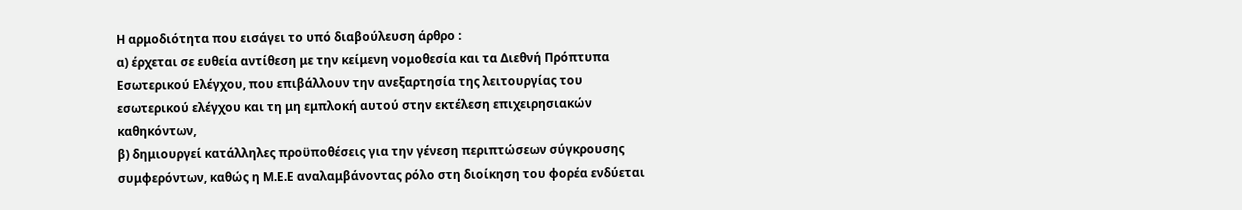Η αρμοδιότητα που εισάγει το υπό διαβούλευση άρθρο :
α) έρχεται σε ευθεία αντίθεση με την κείμενη νομοθεσία και τα Διεθνή Πρόπτυπα Εσωτερικού Ελέγχου, που επιβάλλουν την ανεξαρτησία της λειτουργίας του εσωτερικού ελέγχου και τη μη εμπλοκή αυτού στην εκτέλεση επιχειρησιακών καθηκόντων,
β) δημιουργεί κατάλληλες προϋποθέσεις για την γένεση περιπτώσεων σύγκρουσης συμφερόντων, καθώς η Μ.Ε.Ε αναλαμβάνοντας ρόλο στη διοίκηση του φορέα ενδύεται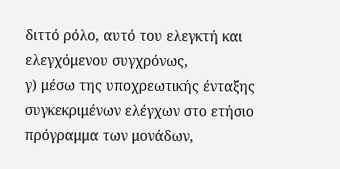διττό ρόλο, αυτό του ελεγκτή και ελεγχόμενου συγχρόνως,
γ) μέσω της υποχρεωτικής ένταξης συγκεκριμένων ελέγχων στο ετήσιο πρόγραμμα των μονάδων,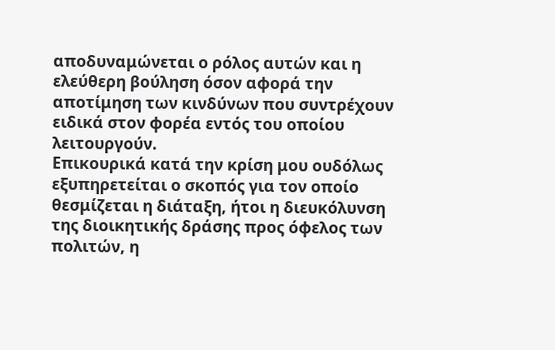αποδυναμώνεται ο ρόλος αυτών και η ελεύθερη βούληση όσον αφορά την αποτίμηση των κινδύνων που συντρέχουν ειδικά στον φορέα εντός του οποίου λειτουργούν.
Επικουρικά κατά την κρίση μου ουδόλως εξυπηρετείται ο σκοπός για τον οποίο θεσμίζεται η διάταξη, ήτοι η διευκόλυνση της διοικητικής δράσης προς όφελος των πολιτών, η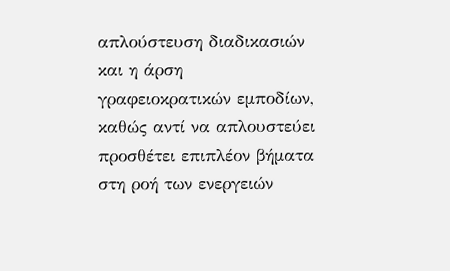απλούστευση διαδικασιών και η άρση γραφειοκρατικών εμποδίων, καθώς αντί να απλουστεύει προσθέτει επιπλέον βήματα στη ροή των ενεργειών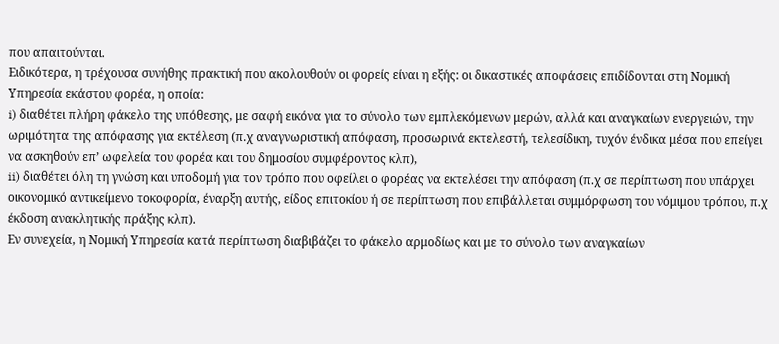που απαιτούνται.
Ειδικότερα, η τρέχουσα συνήθης πρακτική που ακολουθούν οι φορείς είναι η εξής: οι δικαστικές αποφάσεις επιδίδονται στη Νομική Υπηρεσία εκάστου φορέα, η οποία:
i) διαθέτει πλήρη φάκελο της υπόθεσης, με σαφή εικόνα για το σύνολο των εμπλεκόμενων μερών, αλλά και αναγκαίων ενεργειών, την ωριμότητα της απόφασης για εκτέλεση (π.χ αναγνωριστική απόφαση, προσωρινά εκτελεστή, τελεσίδικη, τυχόν ένδικα μέσα που επείγει να ασκηθούν επ’ ωφελεία του φορέα και του δημοσίου συμφέροντος κλπ),
ii) διαθέτει όλη τη γνώση και υποδομή για τον τρόπο που οφείλει ο φορέας να εκτελέσει την απόφαση (π.χ σε περίπτωση που υπάρχει οικονομικό αντικείμενο τοκοφορία, έναρξη αυτής, είδος επιτοκίου ή σε περίπτωση που επιβάλλεται συμμόρφωση του νόμιμου τρόπου, π.χ έκδοση ανακλητικής πράξης κλπ).
Εν συνεχεία, η Νομική Υπηρεσία κατά περίπτωση διαβιβάζει το φάκελο αρμοδίως και με το σύνολο των αναγκαίων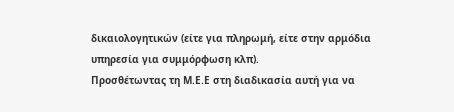δικαιολογητικών (είτε για πληρωμή, είτε στην αρμόδια υπηρεσία για συμμόρφωση κλπ).
Προσθέτωντας τη Μ.Ε.Ε στη διαδικασία αυτή για να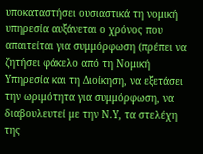υποκαταστήσει ουσιαστικά τη νομική υπηρεσία αυξάνεται ο χρόνος που απαιτείται για συμμόρφωση (πρέπει να ζητήσει φάκελο από τη Νομική Υπηρεσία και τη Διοίκηση, να εξετάσει την ωριμότητα για συμμόρφωση, να διαβουλευτεί με την Ν.Υ, τα στελέχη της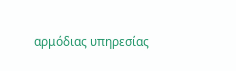αρμόδιας υπηρεσίας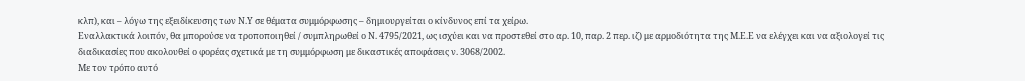κλπ), και – λόγω της εξειδίκευσης των Ν.Υ σε θέματα συμμόρφωσης – δημιουργείται ο κίνδυνος επί τα χείρω.
Εναλλακτικά λοιπόν, θα μπορούσε να τροποποιηθεί / συμπληρωθεί ο Ν. 4795/2021, ως ισχύει και να προστεθεί στο αρ. 10, παρ. 2 περ. ιζ) με αρμοδιότητα της Μ.Ε.Ε να ελέγχει και να αξιολογεί τις διαδικασίες που ακολουθεί ο φορέας σχετικά με τη συμμόρφωση με δικαστικές αποφάσεις ν. 3068/2002.
Με τον τρόπο αυτό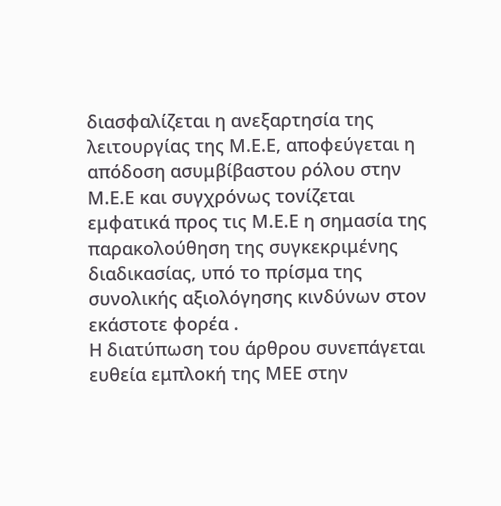διασφαλίζεται η ανεξαρτησία της λειτουργίας της Μ.Ε.Ε, αποφεύγεται η απόδοση ασυμβίβαστου ρόλου στην Μ.Ε.Ε και συγχρόνως τονίζεται εμφατικά προς τις Μ.Ε.Ε η σημασία της παρακολούθηση της συγκεκριμένης διαδικασίας, υπό το πρίσμα της συνολικής αξιολόγησης κινδύνων στον εκάστοτε φορέα .
Η διατύπωση του άρθρου συνεπάγεται ευθεία εμπλοκή της ΜΕΕ στην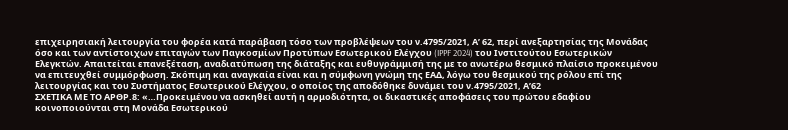επιχειρησιακή λειτουργία του φορέα κατά παράβαση τόσο των προβλέψεων του ν.4795/2021, Α’ 62, περί ανεξαρτησίας της Μονάδας όσο και των αντίστοιχων επιταγών των Παγκοσμίων Προτύπων Εσωτερικού Ελέγχου (IPPF 2024) του Ινστιτούτου Εσωτερικών Ελεγκτών. Απαιτείται επανεξέταση, αναδιατύπωση της διάταξης και ευθυγράμμισή της με το ανωτέρω θεσμικό πλαίσιο προκειμένου να επιτευχθεί συμμόρφωση. Σκόπιμη και αναγκαία είναι και η σύμφωνη γνώμη της ΕΑΔ, λόγω του θεσμικού της ρόλου επί της λειτουργίας και του Συστήματος Εσωτερικού Ελέγχου, ο οποίος της αποδόθηκε δυνάμει του ν.4795/2021, Α’62
ΣΧΕΤΙΚΑ ΜΕ ΤΟ ΑΡΘΡ.8: «…Προκειμένου να ασκηθεί αυτή η αρμοδιότητα, οι δικαστικές αποφάσεις του πρώτου εδαφίου κοινοποιούνται στη Μονάδα Εσωτερικού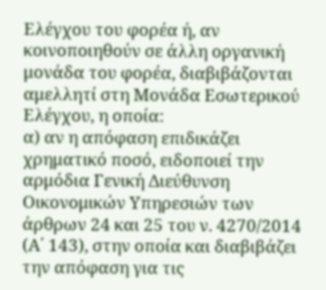Ελέγχου του φορέα ή, αν κοινοποιηθούν σε άλλη οργανική μονάδα του φορέα, διαβιβάζονται αμελλητί στη Μονάδα Εσωτερικού Ελέγχου, η οποία:
α) αν η απόφαση επιδικάζει χρηματικό ποσό, ειδοποιεί την αρμόδια Γενική Διεύθυνση Οικονομικών Υπηρεσιών των άρθρων 24 και 25 του ν. 4270/2014 (Α΄ 143), στην οποία και διαβιβάζει την απόφαση για τις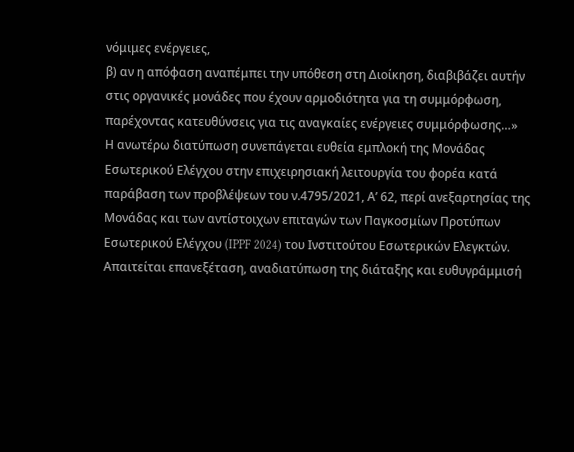νόμιμες ενέργειες,
β) αν η απόφαση αναπέμπει την υπόθεση στη Διοίκηση, διαβιβάζει αυτήν στις οργανικές μονάδες που έχουν αρμοδιότητα για τη συμμόρφωση, παρέχοντας κατευθύνσεις για τις αναγκαίες ενέργειες συμμόρφωσης…»
Η ανωτέρω διατύπωση συνεπάγεται ευθεία εμπλοκή της Μονάδας Εσωτερικού Ελέγχου στην επιχειρησιακή λειτουργία του φορέα κατά παράβαση των προβλέψεων του ν.4795/2021, Α’ 62, περί ανεξαρτησίας της Μονάδας και των αντίστοιχων επιταγών των Παγκοσμίων Προτύπων Εσωτερικού Ελέγχου (IPPF 2024) του Ινστιτούτου Εσωτερικών Ελεγκτών. Απαιτείται επανεξέταση, αναδιατύπωση της διάταξης και ευθυγράμμισή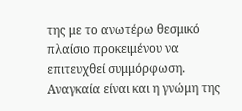της με το ανωτέρω θεσμικό πλαίσιο προκειμένου να επιτευχθεί συμμόρφωση. Αναγκαία είναι και η γνώμη της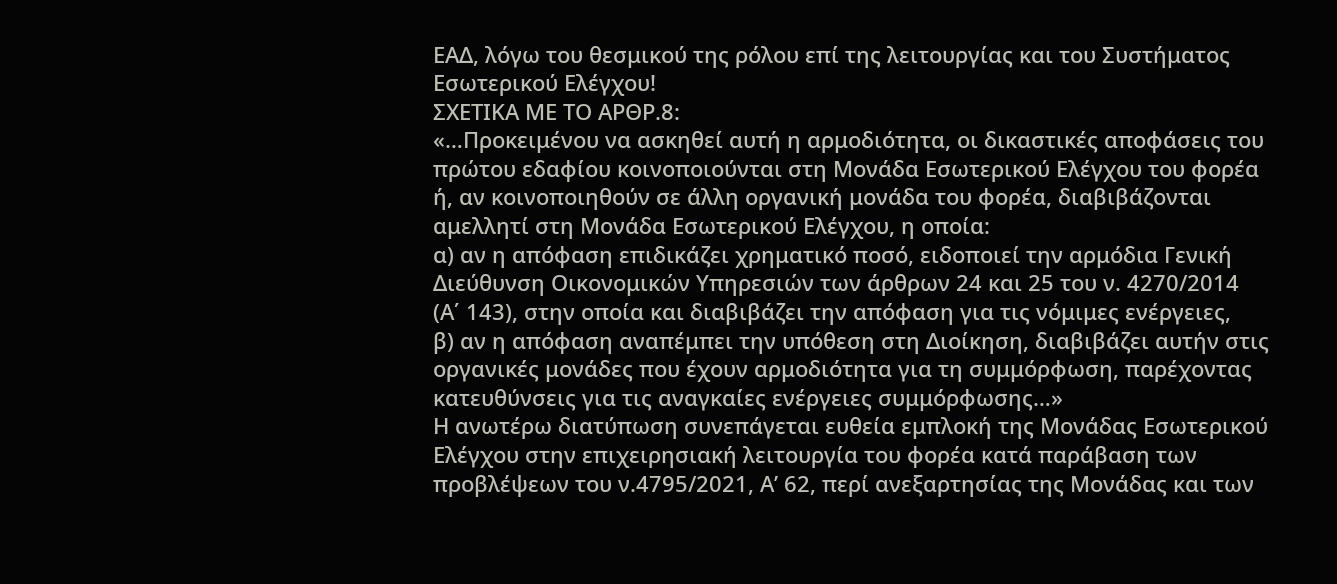ΕΑΔ, λόγω του θεσμικού της ρόλου επί της λειτουργίας και του Συστήματος Εσωτερικού Ελέγχου!
ΣΧΕΤΙΚΑ ΜΕ ΤΟ ΑΡΘΡ.8:
«…Προκειμένου να ασκηθεί αυτή η αρμοδιότητα, οι δικαστικές αποφάσεις του πρώτου εδαφίου κοινοποιούνται στη Μονάδα Εσωτερικού Ελέγχου του φορέα ή, αν κοινοποιηθούν σε άλλη οργανική μονάδα του φορέα, διαβιβάζονται αμελλητί στη Μονάδα Εσωτερικού Ελέγχου, η οποία:
α) αν η απόφαση επιδικάζει χρηματικό ποσό, ειδοποιεί την αρμόδια Γενική Διεύθυνση Οικονομικών Υπηρεσιών των άρθρων 24 και 25 του ν. 4270/2014 (Α΄ 143), στην οποία και διαβιβάζει την απόφαση για τις νόμιμες ενέργειες,
β) αν η απόφαση αναπέμπει την υπόθεση στη Διοίκηση, διαβιβάζει αυτήν στις οργανικές μονάδες που έχουν αρμοδιότητα για τη συμμόρφωση, παρέχοντας κατευθύνσεις για τις αναγκαίες ενέργειες συμμόρφωσης…»
Η ανωτέρω διατύπωση συνεπάγεται ευθεία εμπλοκή της Μονάδας Εσωτερικού Ελέγχου στην επιχειρησιακή λειτουργία του φορέα κατά παράβαση των προβλέψεων του ν.4795/2021, Α’ 62, περί ανεξαρτησίας της Μονάδας και των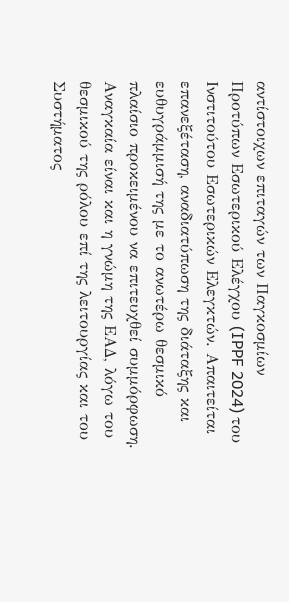αντίστοιχων επιταγών των Παγκοσμίων Προτύπων Εσωτερικού Ελέγχου (IPPF 2024) του Ινστιτούτου Εσωτερικών Ελεγκτών. Απαιτείται επανεξέταση, αναδιατύπωση της διάταξης και ευθυγράμμισή της με το ανωτέρω θεσμικό πλαίσιο προκειμένου να επιτευχθεί συμμόρφωση. Αναγκαία είναι και η γνώμη της ΕΑΔ, λόγω του θεσμικού της ρόλου επί της λειτουργίας και του Συστήματος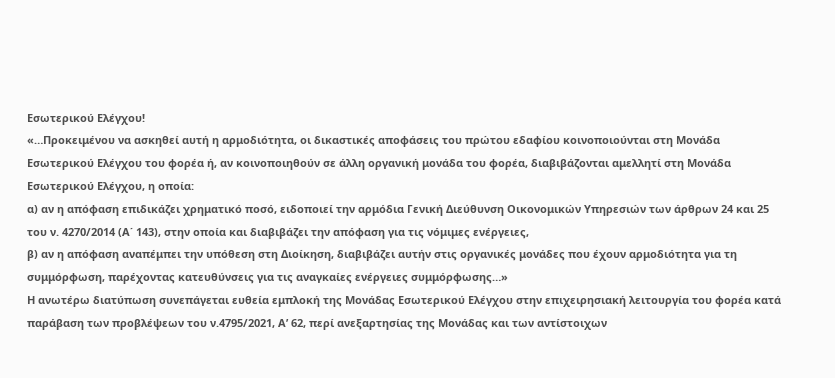Εσωτερικού Ελέγχου!
«…Προκειμένου να ασκηθεί αυτή η αρμοδιότητα, οι δικαστικές αποφάσεις του πρώτου εδαφίου κοινοποιούνται στη Μονάδα Εσωτερικού Ελέγχου του φορέα ή, αν κοινοποιηθούν σε άλλη οργανική μονάδα του φορέα, διαβιβάζονται αμελλητί στη Μονάδα Εσωτερικού Ελέγχου, η οποία:
α) αν η απόφαση επιδικάζει χρηματικό ποσό, ειδοποιεί την αρμόδια Γενική Διεύθυνση Οικονομικών Υπηρεσιών των άρθρων 24 και 25 του ν. 4270/2014 (Α΄ 143), στην οποία και διαβιβάζει την απόφαση για τις νόμιμες ενέργειες,
β) αν η απόφαση αναπέμπει την υπόθεση στη Διοίκηση, διαβιβάζει αυτήν στις οργανικές μονάδες που έχουν αρμοδιότητα για τη συμμόρφωση, παρέχοντας κατευθύνσεις για τις αναγκαίες ενέργειες συμμόρφωσης…»
Η ανωτέρω διατύπωση συνεπάγεται ευθεία εμπλοκή της Μονάδας Εσωτερικού Ελέγχου στην επιχειρησιακή λειτουργία του φορέα κατά παράβαση των προβλέψεων του ν.4795/2021, Α’ 62, περί ανεξαρτησίας της Μονάδας και των αντίστοιχων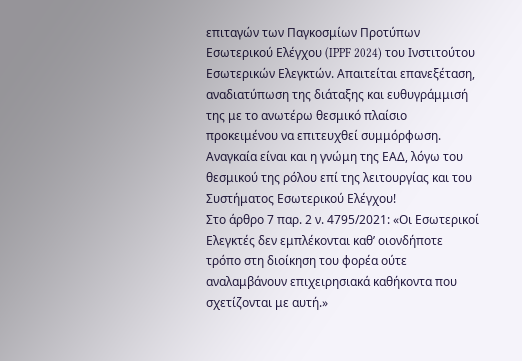επιταγών των Παγκοσμίων Προτύπων Εσωτερικού Ελέγχου (IPPF 2024) του Ινστιτούτου Εσωτερικών Ελεγκτών. Απαιτείται επανεξέταση, αναδιατύπωση της διάταξης και ευθυγράμμισή της με το ανωτέρω θεσμικό πλαίσιο προκειμένου να επιτευχθεί συμμόρφωση. Αναγκαία είναι και η γνώμη της ΕΑΔ, λόγω του θεσμικού της ρόλου επί της λειτουργίας και του Συστήματος Εσωτερικού Ελέγχου!
Στο άρθρο 7 παρ. 2 ν. 4795/2021: «Οι Εσωτερικοί Ελεγκτές δεν εμπλέκονται καθ’ οιονδήποτε τρόπο στη διοίκηση του φορέα ούτε αναλαμβάνουν επιχειρησιακά καθήκοντα που σχετίζονται με αυτή.»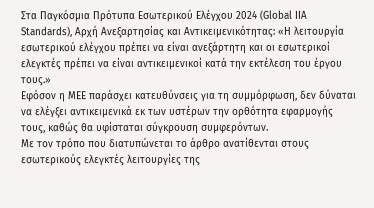Στα Παγκόσμια Πρότυπα Εσωτερικού Ελέγχου 2024 (Global IIA Standards), Αρχή Ανεξαρτησίας και Αντικειμενικότητας: «Η λειτουργία εσωτερικού ελέγχου πρέπει να είναι ανεξάρτητη και οι εσωτερικοί ελεγκτές πρέπει να είναι αντικειμενικοί κατά την εκτέλεση του έργου τους.»
Εφόσον η ΜΕΕ παράσχει κατευθύνσεις για τη συμμόρφωση, δεν δύναται να ελέγξει αντικειμενικά εκ των υστέρων την ορθότητα εφαρμογής τους, καθώς θα υφίσταται σύγκρουση συμφερόντων.
Με τον τρόπο που διατυπώνεται το άρθρο ανατίθενται στους εσωτερικούς ελεγκτές λειτουργίες της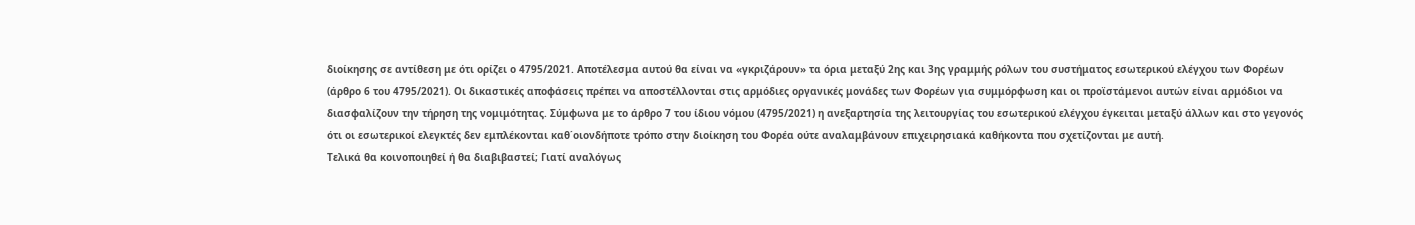διοίκησης σε αντίθεση με ότι ορίζει ο 4795/2021. Αποτέλεσμα αυτού θα είναι να «γκριζάρουν» τα όρια μεταξύ 2ης και 3ης γραμμής ρόλων του συστήματος εσωτερικού ελέγχου των Φορέων (άρθρο 6 του 4795/2021). Οι δικαστικές αποφάσεις πρέπει να αποστέλλονται στις αρμόδιες οργανικές μονάδες των Φορέων για συμμόρφωση και οι προϊστάμενοι αυτών είναι αρμόδιοι να διασφαλίζουν την τήρηση της νομιμότητας. Σύμφωνα με το άρθρο 7 του ίδιου νόμου (4795/2021) η ανεξαρτησία της λειτουργίας του εσωτερικού ελέγχου έγκειται μεταξύ άλλων και στο γεγονός ότι οι εσωτερικοί ελεγκτές δεν εμπλέκονται καθ΄οιονδήποτε τρόπο στην διοίκηση του Φορέα ούτε αναλαμβάνουν επιχειρησιακά καθήκοντα που σχετίζονται με αυτή.
Τελικά θα κοινοποιηθεί ή θα διαβιβαστεί; Γιατί αναλόγως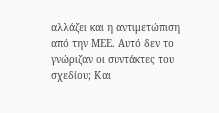αλλάζει και η αντιμετώπιση από την ΜΕΕ. Αυτό δεν το γνώριζαν οι συντάκτες του σχεδίου; Και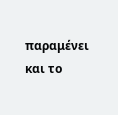παραμένει και το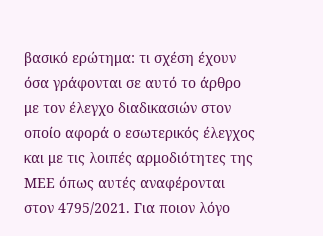βασικό ερώτημα: τι σχέση έχουν όσα γράφονται σε αυτό το άρθρο με τον έλεγχο διαδικασιών στον οποίο αφορά ο εσωτερικός έλεγχος και με τις λοιπές αρμοδιότητες της ΜΕΕ όπως αυτές αναφέρονται στον 4795/2021. Για ποιον λόγο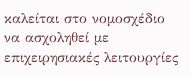καλείται στο νομοσχέδιο να ασχοληθεί με επιχειρησιακές λειτουργίες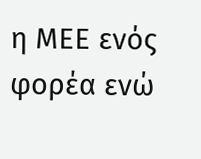η ΜΕΕ ενός φορέα ενώ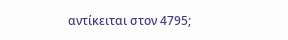αντίκειται στον 4795;